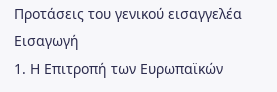Προτάσεις του γενικού εισαγγελέα
Εισαγωγή
1. Η Επιτροπή των Ευρωπαϊκών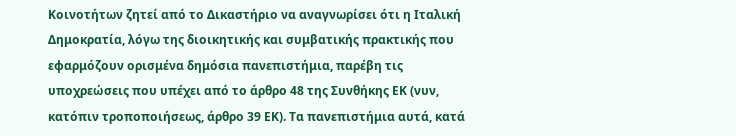Κοινοτήτων ζητεί από το Δικαστήριο να αναγνωρίσει ότι η Ιταλική Δημοκρατία, λόγω της διοικητικής και συμβατικής πρακτικής που εφαρμόζουν ορισμένα δημόσια πανεπιστήμια, παρέβη τις υποχρεώσεις που υπέχει από το άρθρο 48 της Συνθήκης ΕΚ (νυν, κατόπιν τροποποιήσεως, άρθρο 39 ΕΚ). Tα πανεπιστήμια αυτά, κατά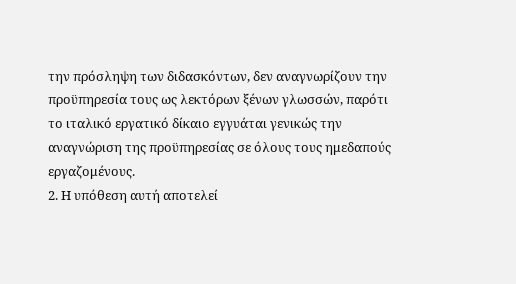την πρόσληψη των διδασκόντων, δεν αναγνωρίζουν την προϋπηρεσία τους ως λεκτόρων ξένων γλωσσών, παρότι το ιταλικό εργατικό δίκαιο εγγυάται γενικώς την αναγνώριση της προϋπηρεσίας σε όλους τους ημεδαπούς εργαζομένους.
2. Η υπόθεση αυτή αποτελεί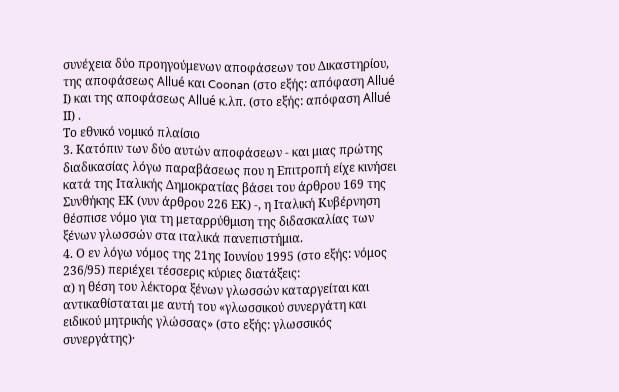συνέχεια δύο προηγούμενων αποφάσεων του Δικαστηρίου, της αποφάσεως Allué και Coonan (στο εξής: απόφαση Allué Ι) και της αποφάσεως Allué κ.λπ. (στο εξής: απόφαση Allué ΙΙ) .
Το εθνικό νομικό πλαίσιο
3. Κατόπιν των δύο αυτών αποφάσεων - και μιας πρώτης διαδικασίας λόγω παραβάσεως που η Επιτροπή είχε κινήσει κατά της Ιταλικής Δημοκρατίας βάσει του άρθρου 169 της Συνθήκης ΕΚ (νυν άρθρου 226 ΕΚ) -, η Ιταλική Κυβέρνηση θέσπισε νόμο για τη μεταρρύθμιση της διδασκαλίας των ξένων γλωσσών στα ιταλικά πανεπιστήμια.
4. Ο εν λόγω νόμος της 21ης Ιουνίου 1995 (στο εξής: νόμος 236/95) περιέχει τέσσερις κύριες διατάξεις:
α) η θέση του λέκτορα ξένων γλωσσών καταργείται και αντικαθίσταται με αυτή του «γλωσσικού συνεργάτη και ειδικού μητρικής γλώσσας» (στο εξής: γλωσσικός συνεργάτης)·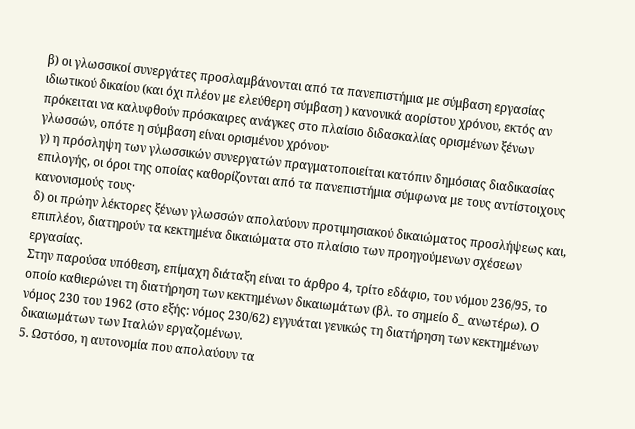β) οι γλωσσικοί συνεργάτες προσλαμβάνονται από τα πανεπιστήμια με σύμβαση εργασίας ιδιωτικού δικαίου (και όχι πλέον με ελεύθερη σύμβαση ) κανονικά αορίστου χρόνου, εκτός αν πρόκειται να καλυφθούν πρόσκαιρες ανάγκες στο πλαίσιο διδασκαλίας ορισμένων ξένων γλωσσών, οπότε η σύμβαση είναι ορισμένου χρόνου·
γ) η πρόσληψη των γλωσσικών συνεργατών πραγματοποιείται κατόπιν δημόσιας διαδικασίας επιλογής, οι όροι της οποίας καθορίζονται από τα πανεπιστήμια σύμφωνα με τους αντίστοιχους κανονισμούς τους·
δ) οι πρώην λέκτορες ξένων γλωσσών απολαύουν προτιμησιακού δικαιώματος προσλήψεως και, επιπλέον, διατηρούν τα κεκτημένα δικαιώματα στο πλαίσιο των προηγούμενων σχέσεων εργασίας.
Στην παρούσα υπόθεση, επίμαχη διάταξη είναι το άρθρο 4, τρίτο εδάφιο, του νόμου 236/95, το οποίο καθιερώνει τη διατήρηση των κεκτημένων δικαιωμάτων (βλ. το σημείο δ_ ανωτέρω). Ο νόμος 230 του 1962 (στο εξής: νόμος 230/62) εγγυάται γενικώς τη διατήρηση των κεκτημένων δικαιωμάτων των Ιταλών εργαζομένων.
5. Ωστόσο, η αυτονομία που απολαύουν τα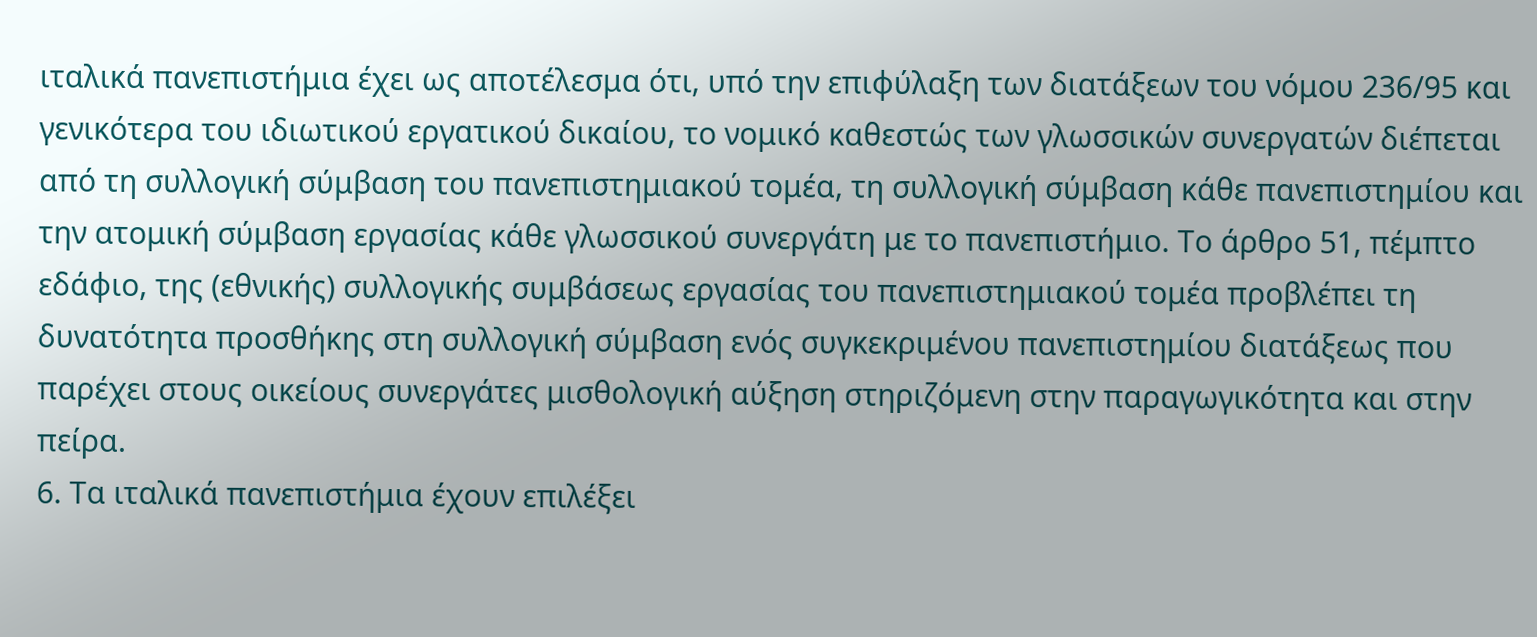ιταλικά πανεπιστήμια έχει ως αποτέλεσμα ότι, υπό την επιφύλαξη των διατάξεων του νόμου 236/95 και γενικότερα του ιδιωτικού εργατικού δικαίου, το νομικό καθεστώς των γλωσσικών συνεργατών διέπεται από τη συλλογική σύμβαση του πανεπιστημιακού τομέα, τη συλλογική σύμβαση κάθε πανεπιστημίου και την ατομική σύμβαση εργασίας κάθε γλωσσικού συνεργάτη με το πανεπιστήμιο. Το άρθρο 51, πέμπτο εδάφιο, της (εθνικής) συλλογικής συμβάσεως εργασίας του πανεπιστημιακού τομέα προβλέπει τη δυνατότητα προσθήκης στη συλλογική σύμβαση ενός συγκεκριμένου πανεπιστημίου διατάξεως που παρέχει στους οικείους συνεργάτες μισθολογική αύξηση στηριζόμενη στην παραγωγικότητα και στην πείρα.
6. Τα ιταλικά πανεπιστήμια έχουν επιλέξει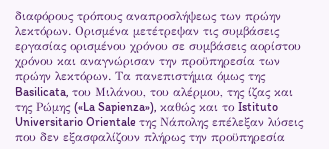διαφόρους τρόπους αναπροσλήψεως των πρώην λεκτόρων. Ορισμένα μετέτρεψαν τις συμβάσεις εργασίας ορισμένου χρόνου σε συμβάσεις αορίστου χρόνου και αναγνώρισαν την προϋπηρεσία των πρώην λεκτόρων. Τα πανεπιστήμια όμως της Basilicata, του Μιλάνου, του αλέρμου, της ίζας και της Ρώμης («La Sapienza»), καθώς και το Istituto Universitario Orientale της Νάπολης επέλεξαν λύσεις που δεν εξασφαλίζουν πλήρως την προϋπηρεσία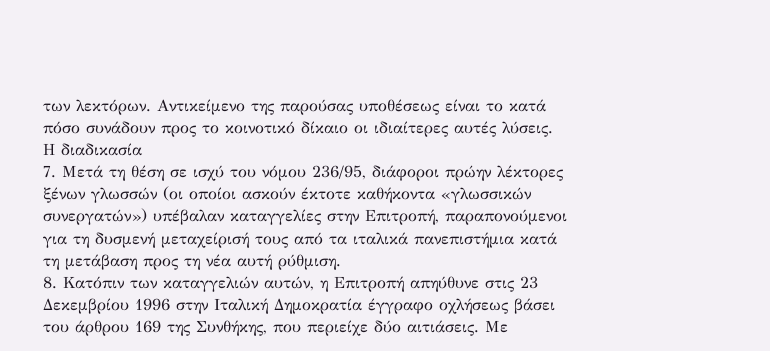των λεκτόρων. Αντικείμενο της παρούσας υποθέσεως είναι το κατά πόσο συνάδουν προς το κοινοτικό δίκαιο οι ιδιαίτερες αυτές λύσεις.
Η διαδικασία
7. Μετά τη θέση σε ισχύ του νόμου 236/95, διάφοροι πρώην λέκτορες ξένων γλωσσών (οι οποίοι ασκούν έκτοτε καθήκοντα «γλωσσικών συνεργατών») υπέβαλαν καταγγελίες στην Επιτροπή, παραπονούμενοι για τη δυσμενή μεταχείρισή τους από τα ιταλικά πανεπιστήμια κατά τη μετάβαση προς τη νέα αυτή ρύθμιση.
8. Κατόπιν των καταγγελιών αυτών, η Επιτροπή απηύθυνε στις 23 Δεκεμβρίου 1996 στην Ιταλική Δημοκρατία έγγραφο οχλήσεως βάσει του άρθρου 169 της Συνθήκης, που περιείχε δύο αιτιάσεις. Με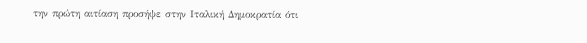την πρώτη αιτίαση προσήψε στην Ιταλική Δημοκρατία ότι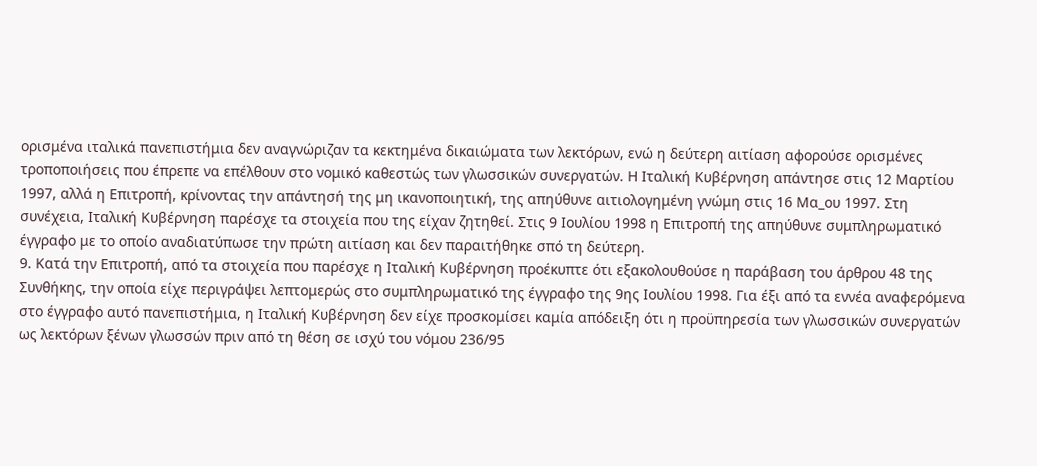ορισμένα ιταλικά πανεπιστήμια δεν αναγνώριζαν τα κεκτημένα δικαιώματα των λεκτόρων, ενώ η δεύτερη αιτίαση αφορούσε ορισμένες τροποποιήσεις που έπρεπε να επέλθουν στο νομικό καθεστώς των γλωσσικών συνεργατών. Η Ιταλική Κυβέρνηση απάντησε στις 12 Μαρτίου 1997, αλλά η Επιτροπή, κρίνοντας την απάντησή της μη ικανοποιητική, της απηύθυνε αιτιολογημένη γνώμη στις 16 Μα_ου 1997. Στη συνέχεια, Ιταλική Κυβέρνηση παρέσχε τα στοιχεία που της είχαν ζητηθεί. Στις 9 Ιουλίου 1998 η Επιτροπή της απηύθυνε συμπληρωματικό έγγραφο με το οποίο αναδιατύπωσε την πρώτη αιτίαση και δεν παραιτήθηκε σπό τη δεύτερη.
9. Κατά την Επιτροπή, από τα στοιχεία που παρέσχε η Ιταλική Κυβέρνηση προέκυπτε ότι εξακολουθούσε η παράβαση του άρθρου 48 της Συνθήκης, την οποία είχε περιγράψει λεπτομερώς στο συμπληρωματικό της έγγραφο της 9ης Ιουλίου 1998. Για έξι από τα εννέα αναφερόμενα στο έγγραφο αυτό πανεπιστήμια, η Ιταλική Κυβέρνηση δεν είχε προσκομίσει καμία απόδειξη ότι η προϋπηρεσία των γλωσσικών συνεργατών ως λεκτόρων ξένων γλωσσών πριν από τη θέση σε ισχύ του νόμου 236/95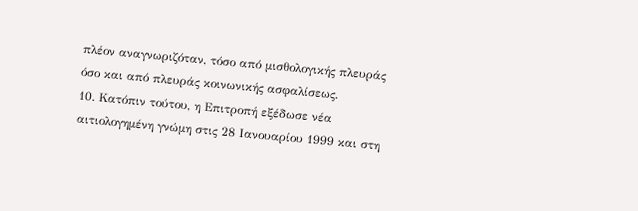πλέον αναγνωριζόταν, τόσο από μισθολογικής πλευράς όσο και από πλευράς κοινωνικής ασφαλίσεως.
10. Κατόπιν τούτου, η Επιτροπή εξέδωσε νέα αιτιολογημένη γνώμη στις 28 Ιανουαρίου 1999 και στη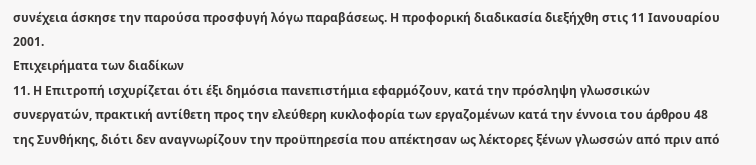συνέχεια άσκησε την παρούσα προσφυγή λόγω παραβάσεως. Η προφορική διαδικασία διεξήχθη στις 11 Ιανουαρίου 2001.
Επιχειρήματα των διαδίκων
11. Η Επιτροπή ισχυρίζεται ότι έξι δημόσια πανεπιστήμια εφαρμόζουν, κατά την πρόσληψη γλωσσικών συνεργατών, πρακτική αντίθετη προς την ελεύθερη κυκλοφορία των εργαζομένων κατά την έννοια του άρθρου 48 της Συνθήκης, διότι δεν αναγνωρίζουν την προϋπηρεσία που απέκτησαν ως λέκτορες ξένων γλωσσών από πριν από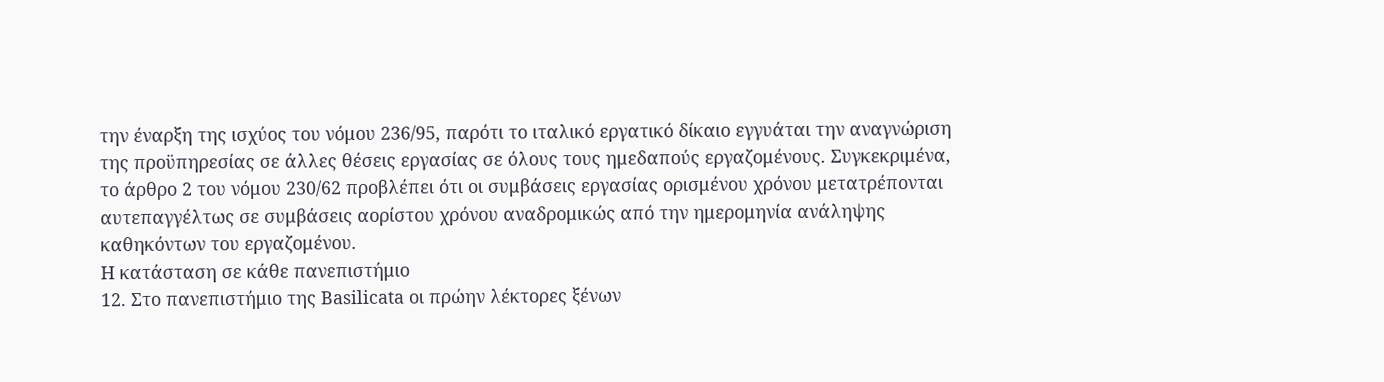την έναρξη της ισχύος του νόμου 236/95, παρότι το ιταλικό εργατικό δίκαιο εγγυάται την αναγνώριση της προϋπηρεσίας σε άλλες θέσεις εργασίας σε όλους τους ημεδαπούς εργαζομένους. Συγκεκριμένα, το άρθρο 2 του νόμου 230/62 προβλέπει ότι οι συμβάσεις εργασίας ορισμένου χρόνου μετατρέπονται αυτεπαγγέλτως σε συμβάσεις αορίστου χρόνου αναδρομικώς από την ημερομηνία ανάληψης καθηκόντων του εργαζομένου.
Η κατάσταση σε κάθε πανεπιστήμιο
12. Στο πανεπιστήμιο της Basilicata οι πρώην λέκτορες ξένων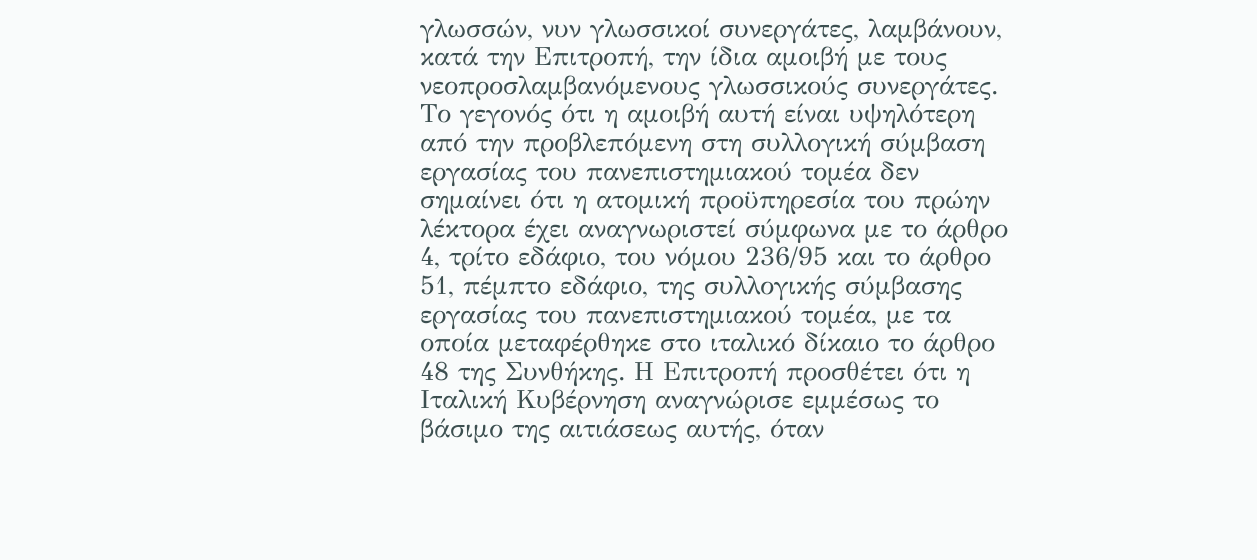γλωσσών, νυν γλωσσικοί συνεργάτες, λαμβάνουν, κατά την Επιτροπή, την ίδια αμοιβή με τους νεοπροσλαμβανόμενους γλωσσικούς συνεργάτες. Το γεγονός ότι η αμοιβή αυτή είναι υψηλότερη από την προβλεπόμενη στη συλλογική σύμβαση εργασίας του πανεπιστημιακού τομέα δεν σημαίνει ότι η ατομική προϋπηρεσία του πρώην λέκτορα έχει αναγνωριστεί σύμφωνα με το άρθρο 4, τρίτο εδάφιο, του νόμου 236/95 και το άρθρο 51, πέμπτο εδάφιο, της συλλογικής σύμβασης εργασίας του πανεπιστημιακού τομέα, με τα οποία μεταφέρθηκε στο ιταλικό δίκαιο το άρθρο 48 της Συνθήκης. Η Επιτροπή προσθέτει ότι η Ιταλική Κυβέρνηση αναγνώρισε εμμέσως το βάσιμο της αιτιάσεως αυτής, όταν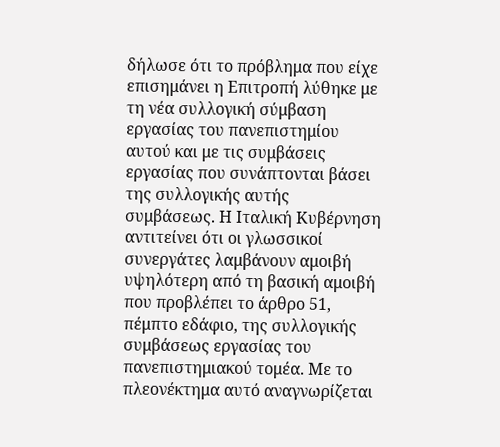δήλωσε ότι το πρόβλημα που είχε επισημάνει η Επιτροπή λύθηκε με τη νέα συλλογική σύμβαση εργασίας του πανεπιστημίου αυτού και με τις συμβάσεις εργασίας που συνάπτονται βάσει της συλλογικής αυτής συμβάσεως. Η Ιταλική Κυβέρνηση αντιτείνει ότι οι γλωσσικοί συνεργάτες λαμβάνουν αμοιβή υψηλότερη από τη βασική αμοιβή που προβλέπει το άρθρο 51, πέμπτο εδάφιο, της συλλογικής συμβάσεως εργασίας του πανεπιστημιακού τομέα. Με το πλεονέκτημα αυτό αναγνωρίζεται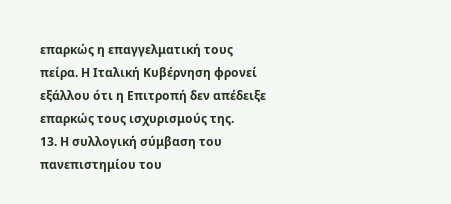επαρκώς η επαγγελματική τους πείρα. Η Ιταλική Κυβέρνηση φρονεί εξάλλου ότι η Επιτροπή δεν απέδειξε επαρκώς τους ισχυρισμούς της.
13. Η συλλογική σύμβαση του πανεπιστημίου του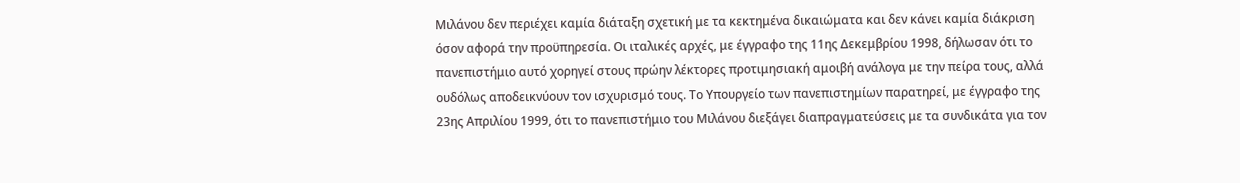Μιλάνου δεν περιέχει καμία διάταξη σχετική με τα κεκτημένα δικαιώματα και δεν κάνει καμία διάκριση όσον αφορά την προϋπηρεσία. Οι ιταλικές αρχές, με έγγραφο της 11ης Δεκεμβρίου 1998, δήλωσαν ότι το πανεπιστήμιο αυτό χορηγεί στους πρώην λέκτορες προτιμησιακή αμοιβή ανάλογα με την πείρα τους, αλλά ουδόλως αποδεικνύουν τον ισχυρισμό τους. Το Υπουργείο των πανεπιστημίων παρατηρεί, με έγγραφο της 23ης Απριλίου 1999, ότι το πανεπιστήμιο του Μιλάνου διεξάγει διαπραγματεύσεις με τα συνδικάτα για τον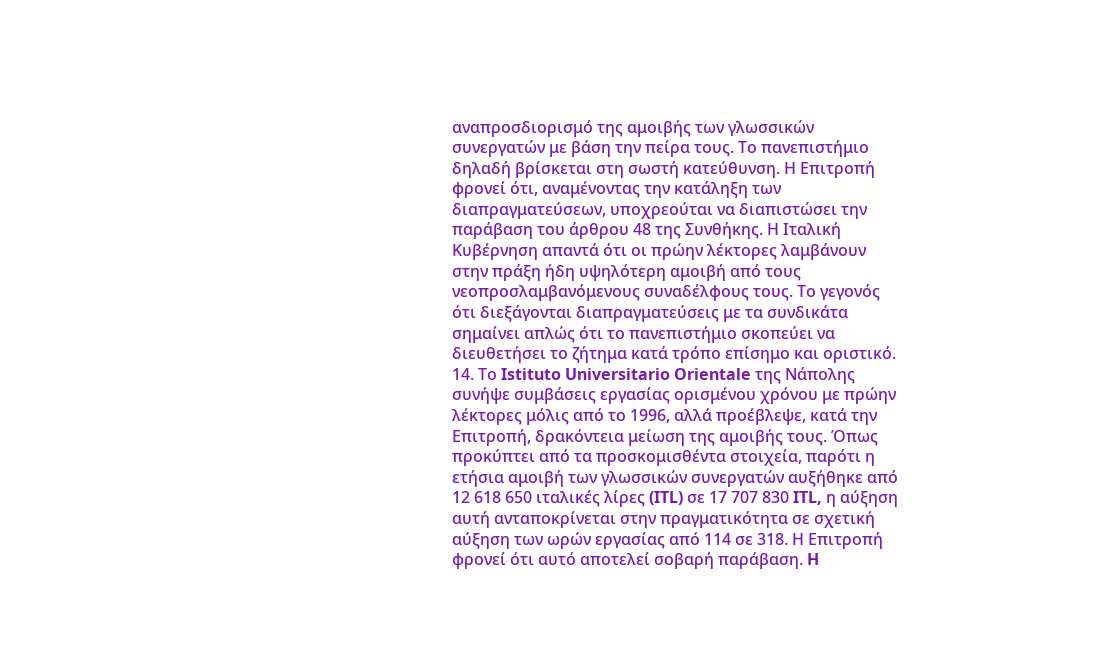αναπροσδιορισμό της αμοιβής των γλωσσικών συνεργατών με βάση την πείρα τους. Το πανεπιστήμιο δηλαδή βρίσκεται στη σωστή κατεύθυνση. Η Επιτροπή φρονεί ότι, αναμένοντας την κατάληξη των διαπραγματεύσεων, υποχρεούται να διαπιστώσει την παράβαση του άρθρου 48 της Συνθήκης. Η Ιταλική Κυβέρνηση απαντά ότι οι πρώην λέκτορες λαμβάνουν στην πράξη ήδη υψηλότερη αμοιβή από τους νεοπροσλαμβανόμενους συναδέλφους τους. Το γεγονός ότι διεξάγονται διαπραγματεύσεις με τα συνδικάτα σημαίνει απλώς ότι το πανεπιστήμιο σκοπεύει να διευθετήσει το ζήτημα κατά τρόπο επίσημο και οριστικό.
14. Το Istituto Universitario Orientale της Νάπολης συνήψε συμβάσεις εργασίας ορισμένου χρόνου με πρώην λέκτορες μόλις από το 1996, αλλά προέβλεψε, κατά την Επιτροπή, δρακόντεια μείωση της αμοιβής τους. Όπως προκύπτει από τα προσκομισθέντα στοιχεία, παρότι η ετήσια αμοιβή των γλωσσικών συνεργατών αυξήθηκε από 12 618 650 ιταλικές λίρες (ITL) σε 17 707 830 ITL, η αύξηση αυτή ανταποκρίνεται στην πραγματικότητα σε σχετική αύξηση των ωρών εργασίας από 114 σε 318. Η Επιτροπή φρονεί ότι αυτό αποτελεί σοβαρή παράβαση. H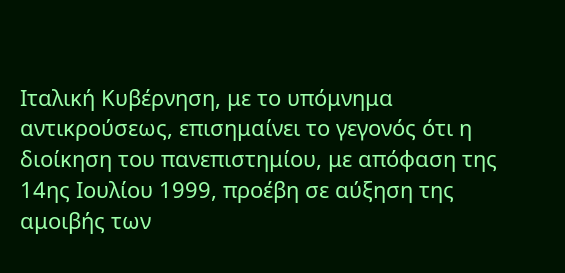Ιταλική Κυβέρνηση, με το υπόμνημα αντικρούσεως, επισημαίνει το γεγονός ότι η διοίκηση του πανεπιστημίου, με απόφαση της 14ης Ιουλίου 1999, προέβη σε αύξηση της αμοιβής των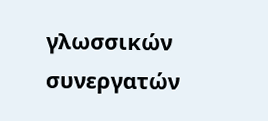γλωσσικών συνεργατών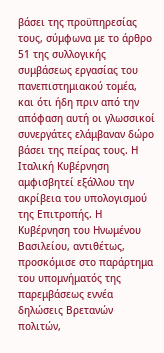βάσει της προϋπηρεσίας τους, σύμφωνα με το άρθρο 51 της συλλογικής συμβάσεως εργασίας του πανεπιστημιακού τομέα, και ότι ήδη πριν από την απόφαση αυτή οι γλωσσικοί συνεργάτες ελάμβαναν δώρο βάσει της πείρας τους. Η Ιταλική Κυβέρνηση αμφισβητεί εξάλλου την ακρίβεια του υπολογισμού της Επιτροπής. Η Κυβέρνηση του Ηνωμένου Βασιλείου, αντιθέτως, προσκόμισε στο παράρτημα του υπομνήματός της παρεμβάσεως εννέα δηλώσεις Βρετανών πολιτών,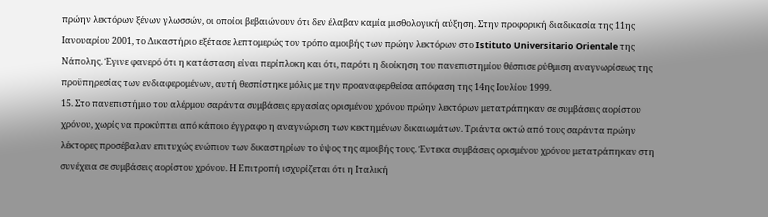πρώην λεκτόρων ξένων γλωσσών, οι οποίοι βεβαιώνουν ότι δεν έλαβαν καμία μισθολογική αύξηση. Στην προφορική διαδικασία της 11ης Ιανουαρίου 2001, το Δικαστήριο εξέτασε λεπτομερώς τον τρόπο αμοιβής των πρώην λεκτόρων στο Istituto Universitario Orientale της Νάπολης. Έγινε φανερό ότι η κατάσταση είναι περίπλοκη και ότι, παρότι η διοίκηση του πανεπιστημίου θέσπισε ρύθμιση αναγνωρίσεως της προϋπηρεσίας των ενδιαφερομένων, αυτή θεσπίστηκε μόλις με την προαναφερθείσα απόφαση της 14ης Ιουλίου 1999.
15. Στο πανεπιστήμιο του αλέρμου σαράντα συμβάσεις εργασίας ορισμένου χρόνου πρώην λεκτόρων μετατράπηκαν σε συμβάσεις αορίστου χρόνου, χωρίς να προκύπτει από κάποιο έγγραφο η αναγνώριση των κεκτημένων δικαιωμάτων. Τριάντα οκτώ από τους σαράντα πρώην λέκτορες προσέβαλαν επιτυχώς ενώπιον των δικαστηρίων το ύψος της αμοιβής τους. Έντεκα συμβάσεις ορισμένου χρόνου μετατράπηκαν στη συνέχεια σε συμβάσεις αορίστου χρόνου. Η Επιτροπή ισχυρίζεται ότι η Ιταλική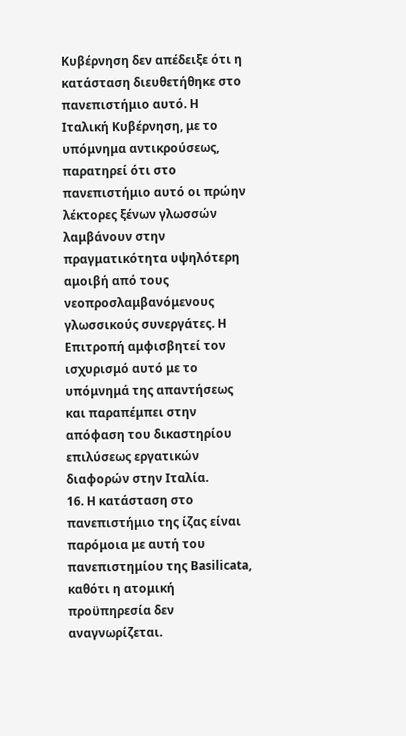Κυβέρνηση δεν απέδειξε ότι η κατάσταση διευθετήθηκε στο πανεπιστήμιο αυτό. Η Ιταλική Κυβέρνηση, με το υπόμνημα αντικρούσεως, παρατηρεί ότι στο πανεπιστήμιο αυτό οι πρώην λέκτορες ξένων γλωσσών λαμβάνουν στην πραγματικότητα υψηλότερη αμοιβή από τους νεοπροσλαμβανόμενους γλωσσικούς συνεργάτες. H Επιτροπή αμφισβητεί τον ισχυρισμό αυτό με το υπόμνημά της απαντήσεως και παραπέμπει στην απόφαση του δικαστηρίου επιλύσεως εργατικών διαφορών στην Ιταλία.
16. Η κατάσταση στο πανεπιστήμιο της ίζας είναι παρόμοια με αυτή του πανεπιστημίου της Basilicata, καθότι η ατομική προϋπηρεσία δεν αναγνωρίζεται.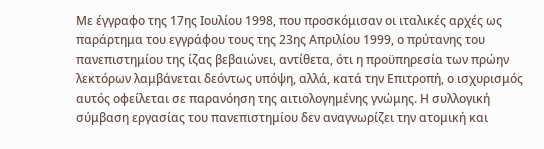Με έγγραφο της 17ης Ιουλίου 1998, που προσκόμισαν οι ιταλικές αρχές ως παράρτημα του εγγράφου τους της 23ης Απριλίου 1999, ο πρύτανης του πανεπιστημίου της ίζας βεβαιώνει, αντίθετα, ότι η προϋπηρεσία των πρώην λεκτόρων λαμβάνεται δεόντως υπόψη, αλλά, κατά την Επιτροπή, ο ισχυρισμός αυτός οφείλεται σε παρανόηση της αιτιολογημένης γνώμης. Η συλλογική σύμβαση εργασίας του πανεπιστημίου δεν αναγνωρίζει την ατομική και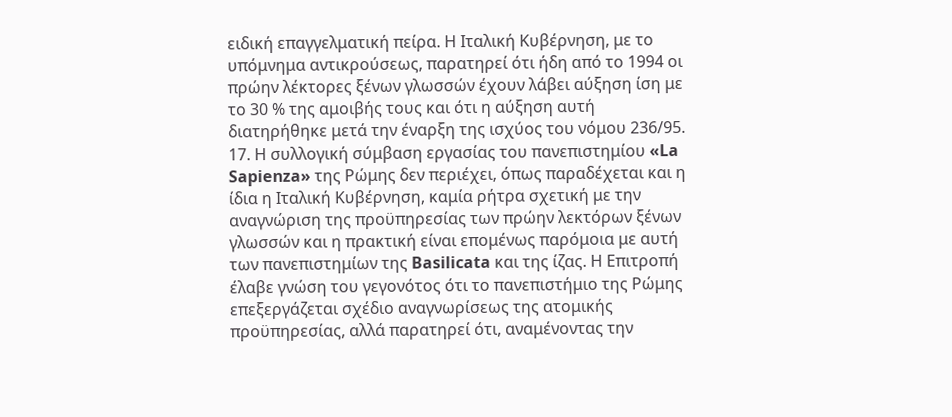ειδική επαγγελματική πείρα. Η Ιταλική Κυβέρνηση, με το υπόμνημα αντικρούσεως, παρατηρεί ότι ήδη από το 1994 οι πρώην λέκτορες ξένων γλωσσών έχουν λάβει αύξηση ίση με το 30 % της αμοιβής τους και ότι η αύξηση αυτή διατηρήθηκε μετά την έναρξη της ισχύος του νόμου 236/95.
17. Η συλλογική σύμβαση εργασίας του πανεπιστημίου «La Sapienza» της Ρώμης δεν περιέχει, όπως παραδέχεται και η ίδια η Ιταλική Κυβέρνηση, καμία ρήτρα σχετική με την αναγνώριση της προϋπηρεσίας των πρώην λεκτόρων ξένων γλωσσών και η πρακτική είναι επομένως παρόμοια με αυτή των πανεπιστημίων της Basilicata και της ίζας. Η Επιτροπή έλαβε γνώση του γεγονότος ότι το πανεπιστήμιο της Ρώμης επεξεργάζεται σχέδιο αναγνωρίσεως της ατομικής προϋπηρεσίας, αλλά παρατηρεί ότι, αναμένοντας την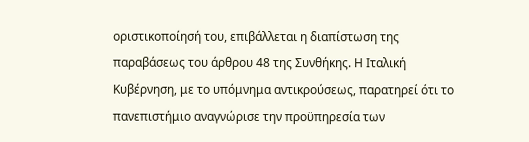οριστικοποίησή του, επιβάλλεται η διαπίστωση της παραβάσεως του άρθρου 48 της Συνθήκης. Η Ιταλική Κυβέρνηση, με το υπόμνημα αντικρούσεως, παρατηρεί ότι το πανεπιστήμιο αναγνώρισε την προϋπηρεσία των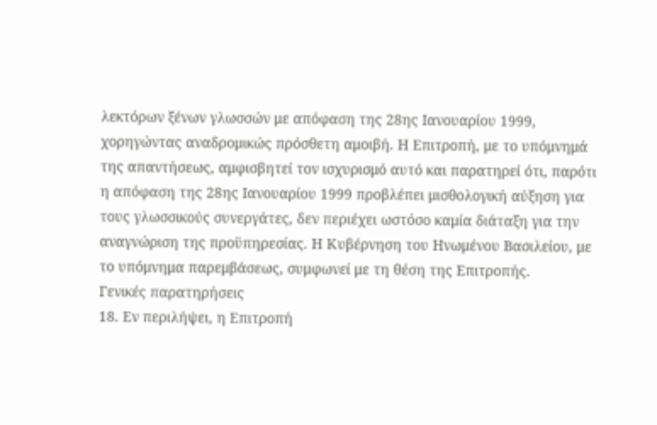λεκτόρων ξένων γλωσσών με απόφαση της 28ης Ιανουαρίου 1999, χορηγώντας αναδρομικώς πρόσθετη αμοιβή. Η Επιτροπή, με το υπόμνημά της απαντήσεως, αμφισβητεί τον ισχυρισμό αυτό και παρατηρεί ότι, παρότι η απόφαση της 28ης Ιανουαρίου 1999 προβλέπει μισθολογική αύξηση για τους γλωσσικούς συνεργάτες, δεν περιέχει ωστόσο καμία διάταξη για την αναγνώριση της προϋπηρεσίας. Η Κυβέρνηση του Ηνωμένου Βασιλείου, με το υπόμνημα παρεμβάσεως, συμφωνεί με τη θέση της Επιτροπής.
Γενικές παρατηρήσεις
18. Εν περιλήψει, η Επιτροπή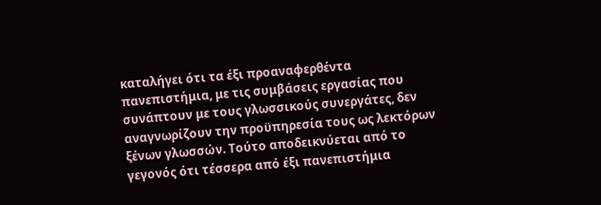καταλήγει ότι τα έξι προαναφερθέντα πανεπιστήμια, με τις συμβάσεις εργασίας που συνάπτουν με τους γλωσσικούς συνεργάτες, δεν αναγνωρίζουν την προϋπηρεσία τους ως λεκτόρων ξένων γλωσσών. Τούτο αποδεικνύεται από το γεγονός ότι τέσσερα από έξι πανεπιστήμια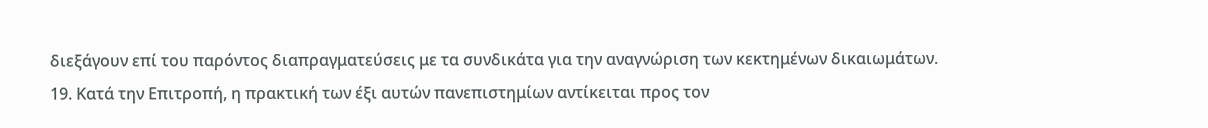διεξάγουν επί του παρόντος διαπραγματεύσεις με τα συνδικάτα για την αναγνώριση των κεκτημένων δικαιωμάτων.
19. Κατά την Επιτροπή, η πρακτική των έξι αυτών πανεπιστημίων αντίκειται προς τον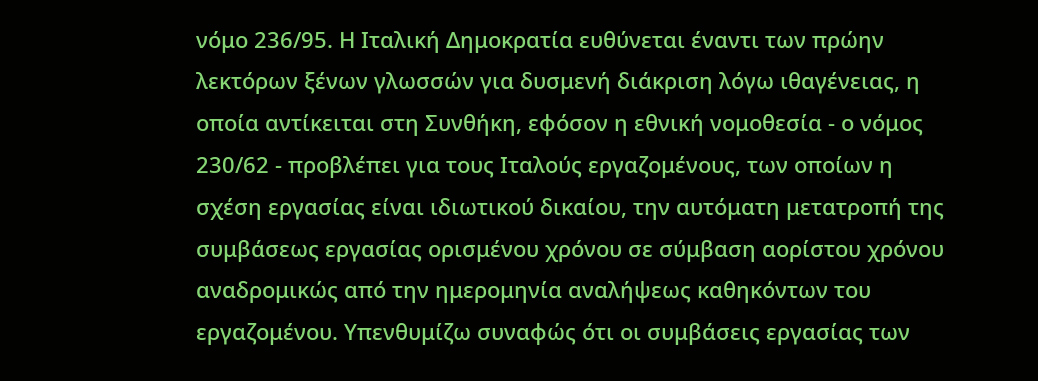νόμο 236/95. Η Ιταλική Δημοκρατία ευθύνεται έναντι των πρώην λεκτόρων ξένων γλωσσών για δυσμενή διάκριση λόγω ιθαγένειας, η οποία αντίκειται στη Συνθήκη, εφόσον η εθνική νομοθεσία - ο νόμος 230/62 - προβλέπει για τους Ιταλούς εργαζομένους, των οποίων η σχέση εργασίας είναι ιδιωτικού δικαίου, την αυτόματη μετατροπή της συμβάσεως εργασίας ορισμένου χρόνου σε σύμβαση αορίστου χρόνου αναδρομικώς από την ημερομηνία αναλήψεως καθηκόντων του εργαζομένου. Υπενθυμίζω συναφώς ότι οι συμβάσεις εργασίας των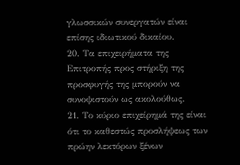γλωσσικών συνεργατών είναι επίσης ιδιωτικού δικαίου.
20. Τα επιχειρήματα της Επιτροπής προς στήριξη της προσφυγής της μπορούν να συνοψιστούν ως ακολούθως.
21. Το κύριο επιχείρημά της είναι ότι το καθεστώς προσλήψεως των πρώην λεκτόρων ξένων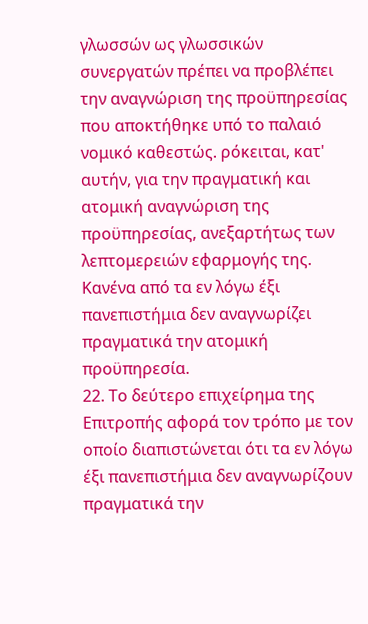γλωσσών ως γλωσσικών συνεργατών πρέπει να προβλέπει την αναγνώριση της προϋπηρεσίας που αποκτήθηκε υπό το παλαιό νομικό καθεστώς. ρόκειται, κατ' αυτήν, για την πραγματική και ατομική αναγνώριση της προϋπηρεσίας, ανεξαρτήτως των λεπτομερειών εφαρμογής της. Κανένα από τα εν λόγω έξι πανεπιστήμια δεν αναγνωρίζει πραγματικά την ατομική προϋπηρεσία.
22. Το δεύτερο επιχείρημα της Επιτροπής αφορά τον τρόπο με τον οποίο διαπιστώνεται ότι τα εν λόγω έξι πανεπιστήμια δεν αναγνωρίζουν πραγματικά την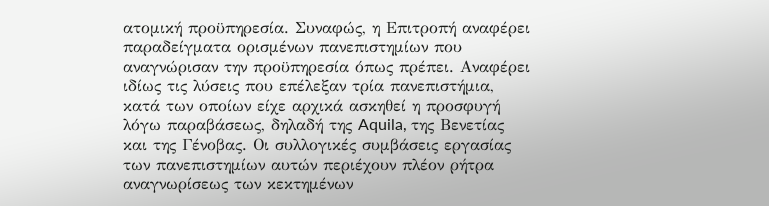ατομική προϋπηρεσία. Συναφώς, η Επιτροπή αναφέρει παραδείγματα ορισμένων πανεπιστημίων που αναγνώρισαν την προϋπηρεσία όπως πρέπει. Αναφέρει ιδίως τις λύσεις που επέλεξαν τρία πανεπιστήμια, κατά των οποίων είχε αρχικά ασκηθεί η προσφυγή λόγω παραβάσεως, δηλαδή της Aquila, της Βενετίας και της Γένοβας. Οι συλλογικές συμβάσεις εργασίας των πανεπιστημίων αυτών περιέχουν πλέον ρήτρα αναγνωρίσεως των κεκτημένων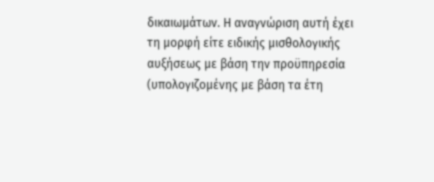δικαιωμάτων. Η αναγνώριση αυτή έχει τη μορφή είτε ειδικής μισθολογικής αυξήσεως με βάση την προϋπηρεσία (υπολογιζομένης με βάση τα έτη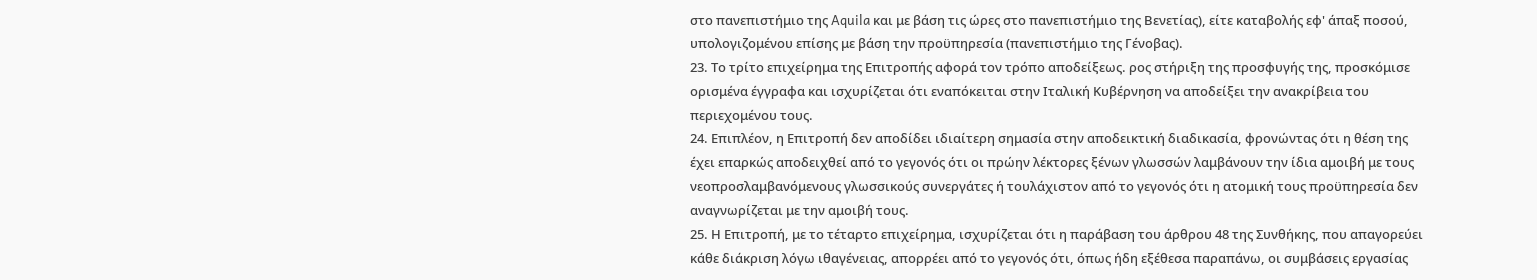στο πανεπιστήμιο της Aquila και με βάση τις ώρες στο πανεπιστήμιο της Βενετίας), είτε καταβολής εφ' άπαξ ποσού, υπολογιζομένου επίσης με βάση την προϋπηρεσία (πανεπιστήμιο της Γένοβας).
23. Το τρίτο επιχείρημα της Επιτροπής αφορά τον τρόπο αποδείξεως. ρος στήριξη της προσφυγής της, προσκόμισε ορισμένα έγγραφα και ισχυρίζεται ότι εναπόκειται στην Ιταλική Κυβέρνηση να αποδείξει την ανακρίβεια του περιεχομένου τους.
24. Επιπλέον, η Επιτροπή δεν αποδίδει ιδιαίτερη σημασία στην αποδεικτική διαδικασία, φρονώντας ότι η θέση της έχει επαρκώς αποδειχθεί από το γεγονός ότι οι πρώην λέκτορες ξένων γλωσσών λαμβάνουν την ίδια αμοιβή με τους νεοπροσλαμβανόμενους γλωσσικούς συνεργάτες ή τουλάχιστον από το γεγονός ότι η ατομική τους προϋπηρεσία δεν αναγνωρίζεται με την αμοιβή τους.
25. Η Επιτροπή, με το τέταρτο επιχείρημα, ισχυρίζεται ότι η παράβαση του άρθρου 48 της Συνθήκης, που απαγορεύει κάθε διάκριση λόγω ιθαγένειας, απορρέει από το γεγονός ότι, όπως ήδη εξέθεσα παραπάνω, οι συμβάσεις εργασίας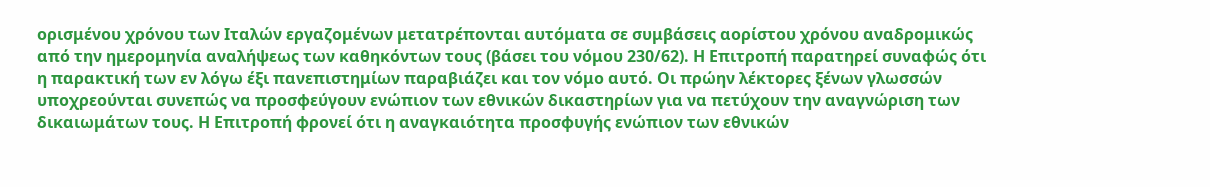ορισμένου χρόνου των Ιταλών εργαζομένων μετατρέπονται αυτόματα σε συμβάσεις αορίστου χρόνου αναδρομικώς από την ημερομηνία αναλήψεως των καθηκόντων τους (βάσει του νόμου 230/62). Η Επιτροπή παρατηρεί συναφώς ότι η παρακτική των εν λόγω έξι πανεπιστημίων παραβιάζει και τον νόμο αυτό. Οι πρώην λέκτορες ξένων γλωσσών υποχρεούνται συνεπώς να προσφεύγουν ενώπιον των εθνικών δικαστηρίων για να πετύχουν την αναγνώριση των δικαιωμάτων τους. Η Επιτροπή φρονεί ότι η αναγκαιότητα προσφυγής ενώπιον των εθνικών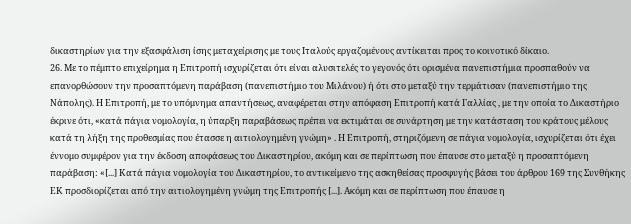δικαστηρίων για την εξασφάλιση ίσης μεταχείρισης με τους Ιταλούς εργαζομένους αντίκειται προς το κοινοτικό δίκαιο.
26. Με το πέμπτο επιχείρημα η Επιτροπή ισχυρίζεται ότι είναι αλυσιτελές το γεγονός ότι ορισμένα πανεπιστήμια προσπαθούν να επανορθώσουν την προσαπτόμενη παράβαση (πανεπιστήμιο του Μιλάνου) ή ότι στο μεταξύ την τερμάτισαν (πανεπιστήμιο της Νάπολης). Η Επιτροπή, με το υπόμνημα απαντήσεως, αναφέρεται στην απόφαση Επιτροπή κατά Γαλλίας , με την οποία το Δικαστήριο έκρινε ότι, «κατά πάγια νομολογία, η ύπαρξη παραβάσεως πρέπει να εκτιμάται σε συνάρτηση με την κατάσταση του κράτους μέλους κατά τη λήξη της προθεσμίας που έτασσε η αιτιολογημένη γνώμη» . Η Επιτροπή, στηριζόμενη σε πάγια νομολογία, ισχυρίζεται ότι έχει έννομο συμφέρον για την έκδοση αποφάσεως του Δικαστηρίου, ακόμη και σε περίπτωση που έπαυσε στο μεταξύ η προσαπτόμενη παράβαση: «[...] Κατά πάγια νομολογία του Δικαστηρίου, το αντικείμενο της ασκηθείσας προσφυγής βάσει του άρθρου 169 της Συνθήκης ΕΚ προσδιορίζεται από την αιτιολογημένη γνώμη της Επιτροπής [...]. Ακόμη και σε περίπτωση που έπαυσε η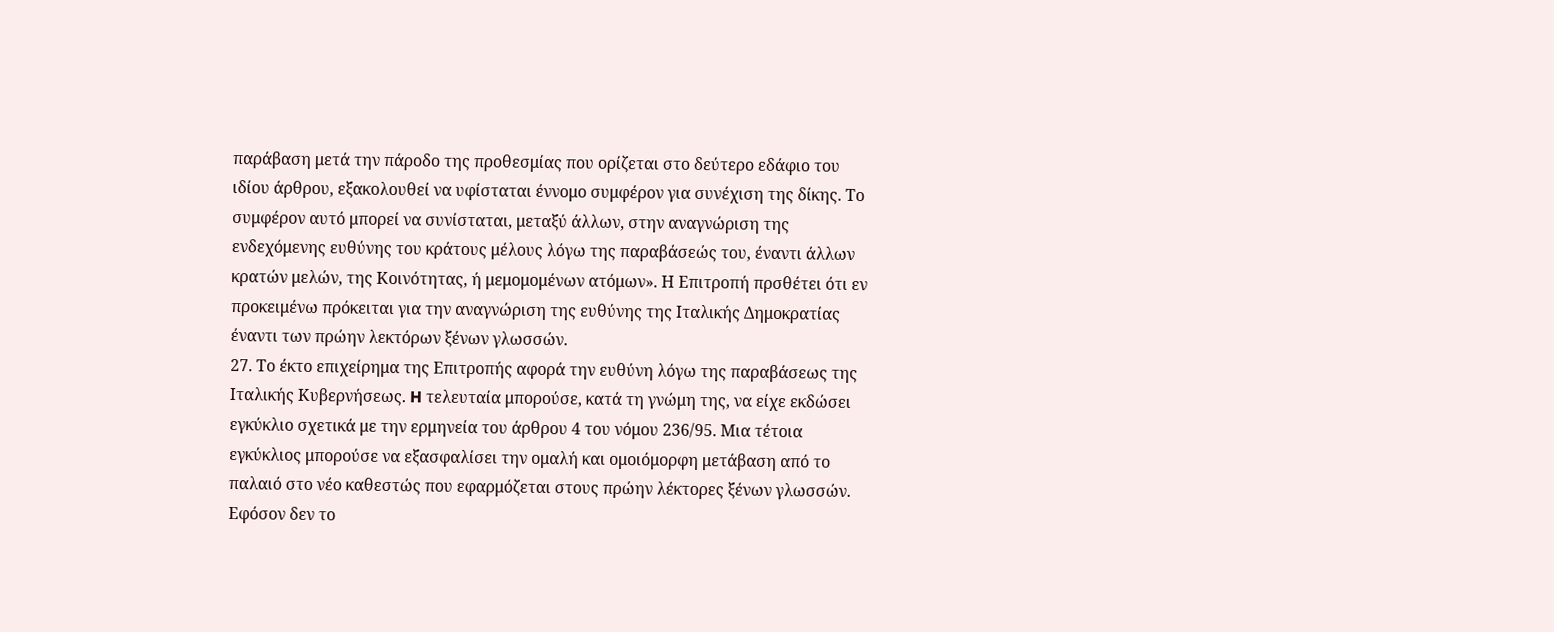παράβαση μετά την πάροδο της προθεσμίας που ορίζεται στο δεύτερο εδάφιο του ιδίου άρθρου, εξακολουθεί να υφίσταται έννομο συμφέρον για συνέχιση της δίκης. Το συμφέρον αυτό μπορεί να συνίσταται, μεταξύ άλλων, στην αναγνώριση της ενδεχόμενης ευθύνης του κράτους μέλους λόγω της παραβάσεώς του, έναντι άλλων κρατών μελών, της Κοινότητας, ή μεμομομένων ατόμων». Η Επιτροπή πρσθέτει ότι εν προκειμένω πρόκειται για την αναγνώριση της ευθύνης της Ιταλικής Δημοκρατίας έναντι των πρώην λεκτόρων ξένων γλωσσών.
27. Το έκτο επιχείρημα της Επιτροπής αφορά την ευθύνη λόγω της παραβάσεως της Ιταλικής Κυβερνήσεως. H τελευταία μπορούσε, κατά τη γνώμη της, να είχε εκδώσει εγκύκλιο σχετικά με την ερμηνεία του άρθρου 4 του νόμου 236/95. Μια τέτοια εγκύκλιος μπορούσε να εξασφαλίσει την ομαλή και ομοιόμορφη μετάβαση από το παλαιό στο νέο καθεστώς που εφαρμόζεται στους πρώην λέκτορες ξένων γλωσσών. Εφόσον δεν το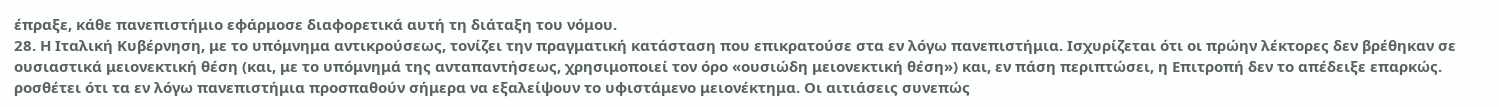έπραξε, κάθε πανεπιστήμιο εφάρμοσε διαφορετικά αυτή τη διάταξη του νόμου.
28. Η Ιταλική Κυβέρνηση, με το υπόμνημα αντικρούσεως, τονίζει την πραγματική κατάσταση που επικρατούσε στα εν λόγω πανεπιστήμια. Ισχυρίζεται ότι οι πρώην λέκτορες δεν βρέθηκαν σε ουσιαστικά μειονεκτική θέση (και, με το υπόμνημά της ανταπαντήσεως, χρησιμοποιεί τον όρο «ουσιώδη μειονεκτική θέση») και, εν πάση περιπτώσει, η Επιτροπή δεν το απέδειξε επαρκώς. ροσθέτει ότι τα εν λόγω πανεπιστήμια προσπαθούν σήμερα να εξαλείψουν το υφιστάμενο μειονέκτημα. Οι αιτιάσεις συνεπώς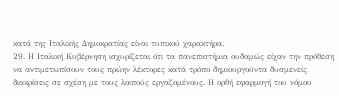κατά της Ιταλικής Δημοκρατίας είναι τυπικού χαρακτήρα.
29. Η Ιταλική Κυβέρνηση ισχυρίζεται ότι τα πανεπιστήμια ουδαμώς είχαν την πρόθεση να αντιμετωπίσουν τους πρώην λέκτορες κατά τρόπο δημιουργούντα δυσμενείς διακρίσεις σε σχέση με τους λοιπούς εργαζομένους. Η ορθή εφαρμογή του νόμου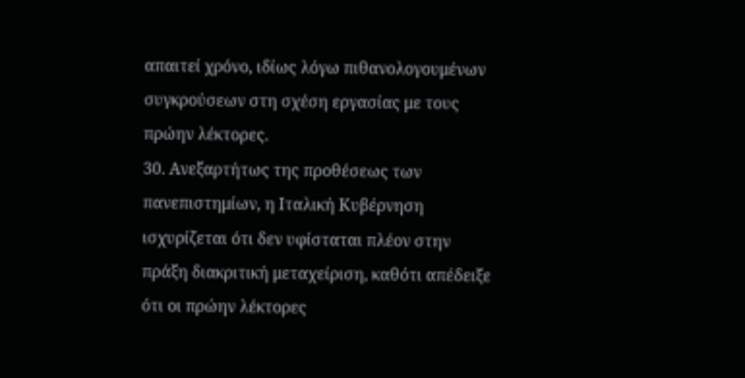απαιτεί χρόνο, ιδίως λόγω πιθανολογουμένων συγκρούσεων στη σχέση εργασίας με τους πρώην λέκτορες.
30. Ανεξαρτήτως της προθέσεως των πανεπιστημίων, η Ιταλική Κυβέρνηση ισχυρίζεται ότι δεν υφίσταται πλέον στην πράξη διακριτική μεταχείριση, καθότι απέδειξε ότι οι πρώην λέκτορες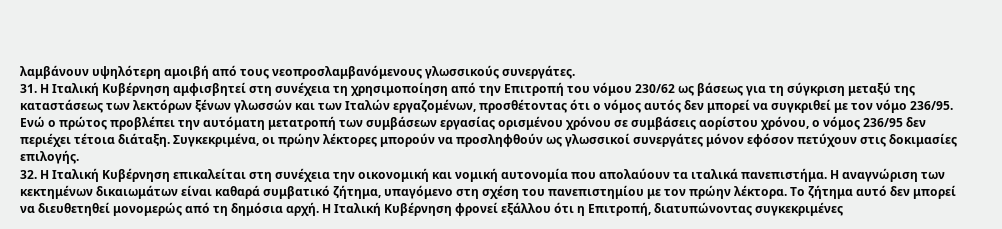λαμβάνουν υψηλότερη αμοιβή από τους νεοπροσλαμβανόμενους γλωσσικούς συνεργάτες.
31. Η Ιταλική Κυβέρνηση αμφισβητεί στη συνέχεια τη χρησιμοποίηση από την Επιτροπή του νόμου 230/62 ως βάσεως για τη σύγκριση μεταξύ της καταστάσεως των λεκτόρων ξένων γλωσσών και των Ιταλών εργαζομένων, προσθέτοντας ότι ο νόμος αυτός δεν μπορεί να συγκριθεί με τον νόμο 236/95. Ενώ ο πρώτος προβλέπει την αυτόματη μετατροπή των συμβάσεων εργασίας ορισμένου χρόνου σε συμβάσεις αορίστου χρόνου, ο νόμος 236/95 δεν περιέχει τέτοια διάταξη. Συγκεκριμένα, οι πρώην λέκτορες μπορούν να προσληφθούν ως γλωσσικοί συνεργάτες μόνον εφόσον πετύχουν στις δοκιμασίες επιλογής.
32. Η Ιταλική Κυβέρνηση επικαλείται στη συνέχεια την οικονομική και νομική αυτονομία που απολαύουν τα ιταλικά πανεπιστήμα. Η αναγνώριση των κεκτημένων δικαιωμάτων είναι καθαρά συμβατικό ζήτημα, υπαγόμενο στη σχέση του πανεπιστημίου με τον πρώην λέκτορα. Το ζήτημα αυτό δεν μπορεί να διευθετηθεί μονομερώς από τη δημόσια αρχή. Η Ιταλική Κυβέρνηση φρονεί εξάλλου ότι η Επιτροπή, διατυπώνοντας συγκεκριμένες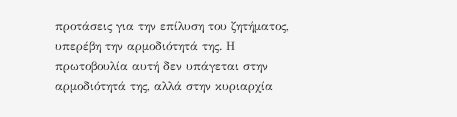προτάσεις για την επίλυση του ζητήματος, υπερέβη την αρμοδιότητά της. Η πρωτοβουλία αυτή δεν υπάγεται στην αρμοδιότητά της, αλλά στην κυριαρχία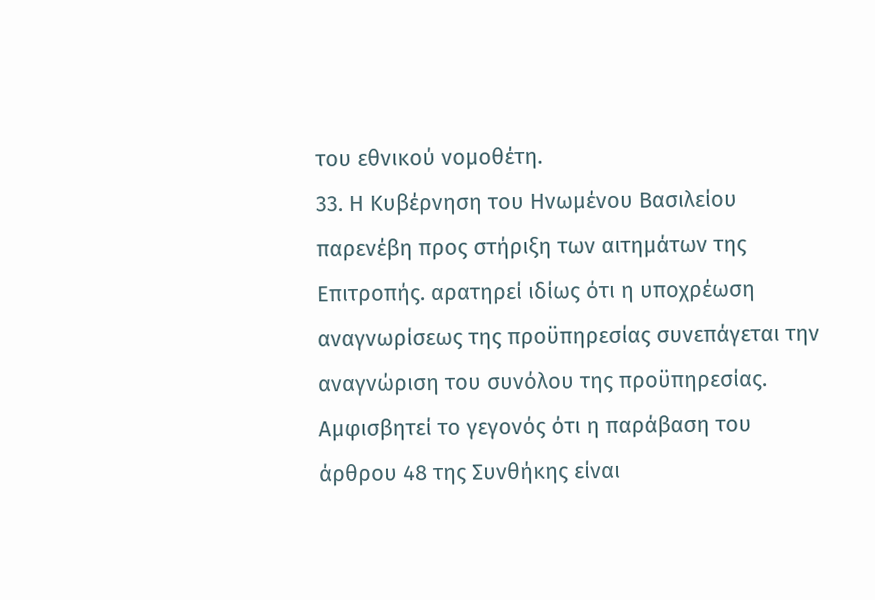του εθνικού νομοθέτη.
33. Η Κυβέρνηση του Ηνωμένου Βασιλείου παρενέβη προς στήριξη των αιτημάτων της Επιτροπής. αρατηρεί ιδίως ότι η υποχρέωση αναγνωρίσεως της προϋπηρεσίας συνεπάγεται την αναγνώριση του συνόλου της προϋπηρεσίας. Αμφισβητεί το γεγονός ότι η παράβαση του άρθρου 48 της Συνθήκης είναι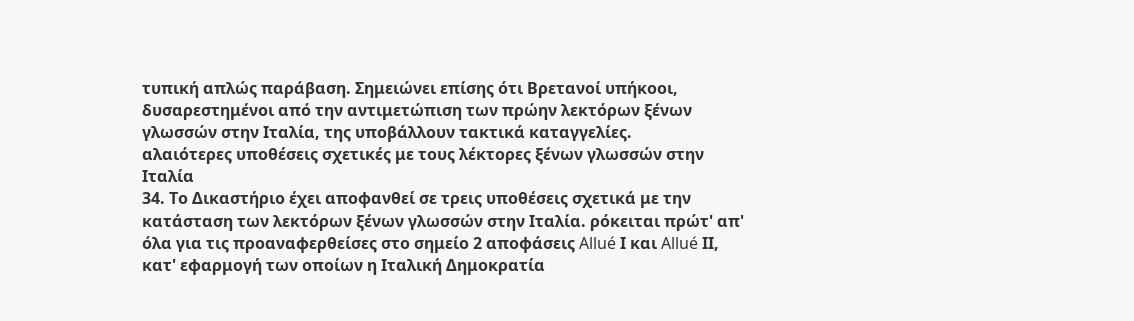τυπική απλώς παράβαση. Σημειώνει επίσης ότι Βρετανοί υπήκοοι, δυσαρεστημένοι από την αντιμετώπιση των πρώην λεκτόρων ξένων γλωσσών στην Ιταλία, της υποβάλλουν τακτικά καταγγελίες.
αλαιότερες υποθέσεις σχετικές με τους λέκτορες ξένων γλωσσών στην Ιταλία
34. Το Δικαστήριο έχει αποφανθεί σε τρεις υποθέσεις σχετικά με την κατάσταση των λεκτόρων ξένων γλωσσών στην Ιταλία. ρόκειται πρώτ' απ' όλα για τις προαναφερθείσες στο σημείο 2 αποφάσεις Allué Ι και Allué ΙΙ, κατ' εφαρμογή των οποίων η Ιταλική Δημοκρατία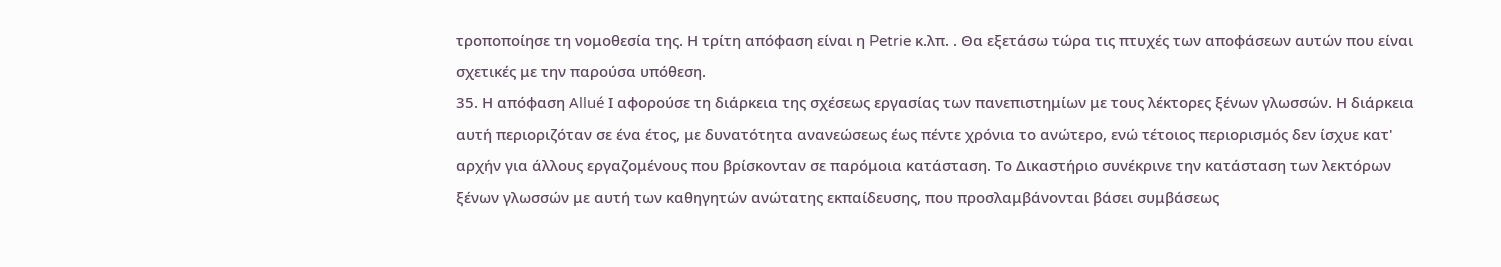τροποποίησε τη νομοθεσία της. Η τρίτη απόφαση είναι η Petrie κ.λπ. . Θα εξετάσω τώρα τις πτυχές των αποφάσεων αυτών που είναι σχετικές με την παρούσα υπόθεση.
35. Η απόφαση Allué Ι αφορούσε τη διάρκεια της σχέσεως εργασίας των πανεπιστημίων με τους λέκτορες ξένων γλωσσών. Η διάρκεια αυτή περιοριζόταν σε ένα έτος, με δυνατότητα ανανεώσεως έως πέντε χρόνια το ανώτερο, ενώ τέτοιος περιορισμός δεν ίσχυε κατ' αρχήν για άλλους εργαζομένους που βρίσκονταν σε παρόμοια κατάσταση. Το Δικαστήριο συνέκρινε την κατάσταση των λεκτόρων ξένων γλωσσών με αυτή των καθηγητών ανώτατης εκπαίδευσης, που προσλαμβάνονται βάσει συμβάσεως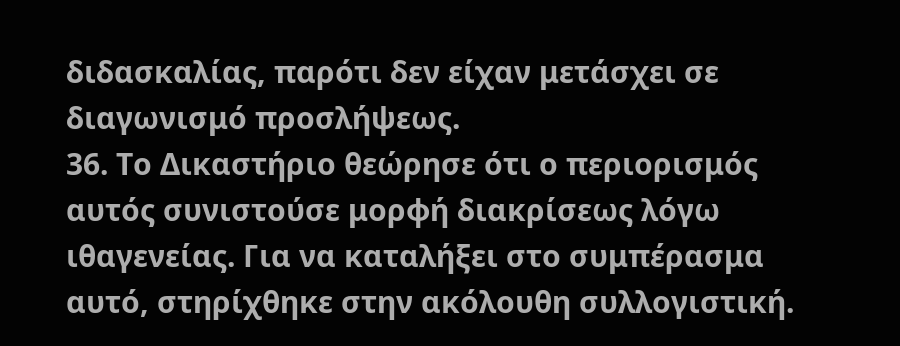διδασκαλίας, παρότι δεν είχαν μετάσχει σε διαγωνισμό προσλήψεως.
36. Το Δικαστήριο θεώρησε ότι ο περιορισμός αυτός συνιστούσε μορφή διακρίσεως λόγω ιθαγενείας. Για να καταλήξει στο συμπέρασμα αυτό, στηρίχθηκε στην ακόλουθη συλλογιστική.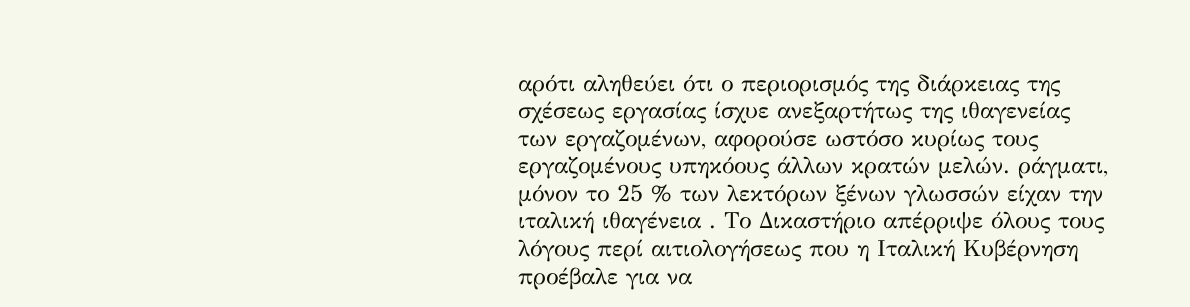αρότι αληθεύει ότι ο περιορισμός της διάρκειας της σχέσεως εργασίας ίσχυε ανεξαρτήτως της ιθαγενείας των εργαζομένων, αφορούσε ωστόσο κυρίως τους εργαζομένους υπηκόους άλλων κρατών μελών. ράγματι, μόνον το 25 % των λεκτόρων ξένων γλωσσών είχαν την ιταλική ιθαγένεια . Το Δικαστήριο απέρριψε όλους τους λόγους περί αιτιολογήσεως που η Ιταλική Κυβέρνηση προέβαλε για να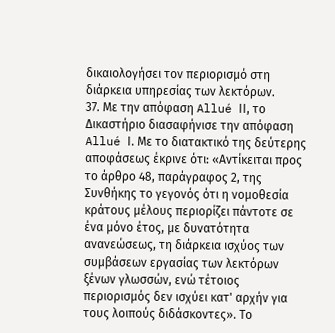δικαιολογήσει τον περιορισμό στη διάρκεια υπηρεσίας των λεκτόρων.
37. Με την απόφαση Allué ΙΙ, το Δικαστήριο διασαφήνισε την απόφαση Allué Ι. Με το διατακτικό της δεύτερης αποφάσεως έκρινε ότι: «Αντίκειται προς το άρθρο 48, παράγραφος 2, της Συνθήκης το γεγονός ότι η νομοθεσία κράτους μέλους περιορίζει πάντοτε σε ένα μόνο έτος, με δυνατότητα ανανεώσεως, τη διάρκεια ισχύος των συμβάσεων εργασίας των λεκτόρων ξένων γλωσσών, ενώ τέτοιος περιορισμός δεν ισχύει κατ' αρχήν για τους λοιπούς διδάσκοντες». Το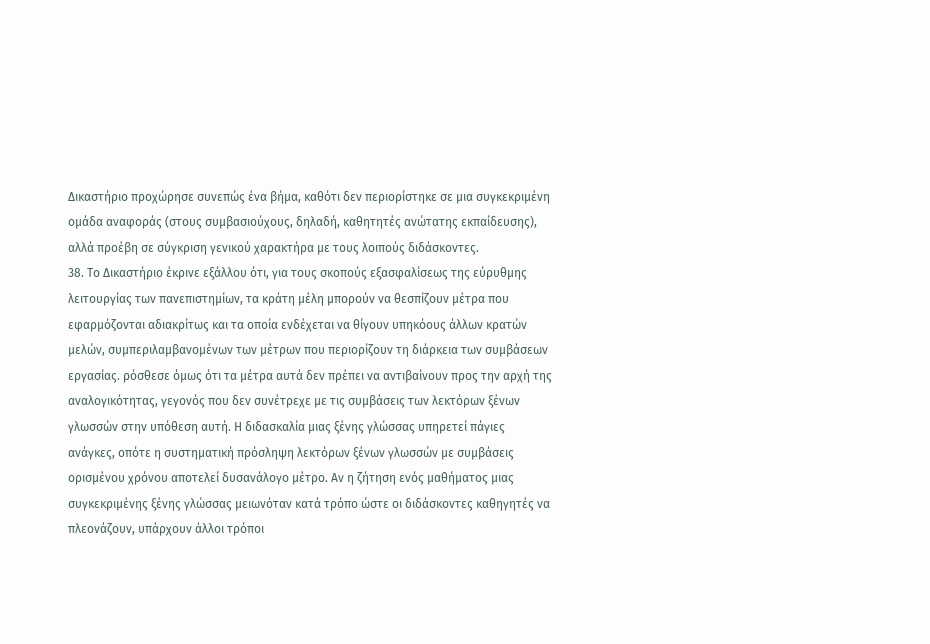Δικαστήριο προχώρησε συνεπώς ένα βήμα, καθότι δεν περιορίστηκε σε μια συγκεκριμένη ομάδα αναφοράς (στους συμβασιούχους, δηλαδή, καθητητές ανώτατης εκπαίδευσης), αλλά προέβη σε σύγκριση γενικού χαρακτήρα με τους λοιπούς διδάσκοντες.
38. Το Δικαστήριο έκρινε εξάλλου ότι, για τους σκοπούς εξασφαλίσεως της εύρυθμης λειτουργίας των πανεπιστημίων, τα κράτη μέλη μπορούν να θεσπίζουν μέτρα που εφαρμόζονται αδιακρίτως και τα οποία ενδέχεται να θίγουν υπηκόους άλλων κρατών μελών, συμπεριλαμβανομένων των μέτρων που περιορίζουν τη διάρκεια των συμβάσεων εργασίας. ρόσθεσε όμως ότι τα μέτρα αυτά δεν πρέπει να αντιβαίνουν προς την αρχή της αναλογικότητας, γεγονός που δεν συνέτρεχε με τις συμβάσεις των λεκτόρων ξένων γλωσσών στην υπόθεση αυτή. Η διδασκαλία μιας ξένης γλώσσας υπηρετεί πάγιες ανάγκες, οπότε η συστηματική πρόσληψη λεκτόρων ξένων γλωσσών με συμβάσεις ορισμένου χρόνου αποτελεί δυσανάλογο μέτρο. Αν η ζήτηση ενός μαθήματος μιας συγκεκριμένης ξένης γλώσσας μειωνόταν κατά τρόπο ώστε οι διδάσκοντες καθηγητές να πλεονάζουν, υπάρχουν άλλοι τρόποι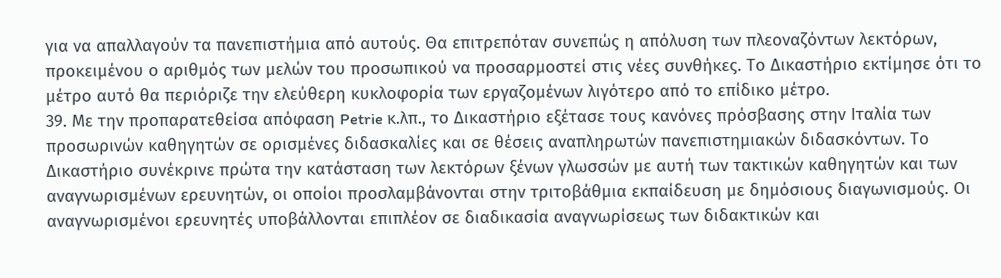για να απαλλαγούν τα πανεπιστήμια από αυτούς. Θα επιτρεπόταν συνεπώς η απόλυση των πλεοναζόντων λεκτόρων, προκειμένου ο αριθμός των μελών του προσωπικού να προσαρμοστεί στις νέες συνθήκες. Το Δικαστήριο εκτίμησε ότι το μέτρο αυτό θα περιόριζε την ελεύθερη κυκλοφορία των εργαζομένων λιγότερο από το επίδικο μέτρο.
39. Με την προπαρατεθείσα απόφαση Petrie κ.λπ., το Δικαστήριο εξέτασε τους κανόνες πρόσβασης στην Ιταλία των προσωρινών καθηγητών σε ορισμένες διδασκαλίες και σε θέσεις αναπληρωτών πανεπιστημιακών διδασκόντων. Το Δικαστήριο συνέκρινε πρώτα την κατάσταση των λεκτόρων ξένων γλωσσών με αυτή των τακτικών καθηγητών και των αναγνωρισμένων ερευνητών, οι οποίοι προσλαμβάνονται στην τριτοβάθμια εκπαίδευση με δημόσιους διαγωνισμούς. Οι αναγνωρισμένοι ερευνητές υποβάλλονται επιπλέον σε διαδικασία αναγνωρίσεως των διδακτικών και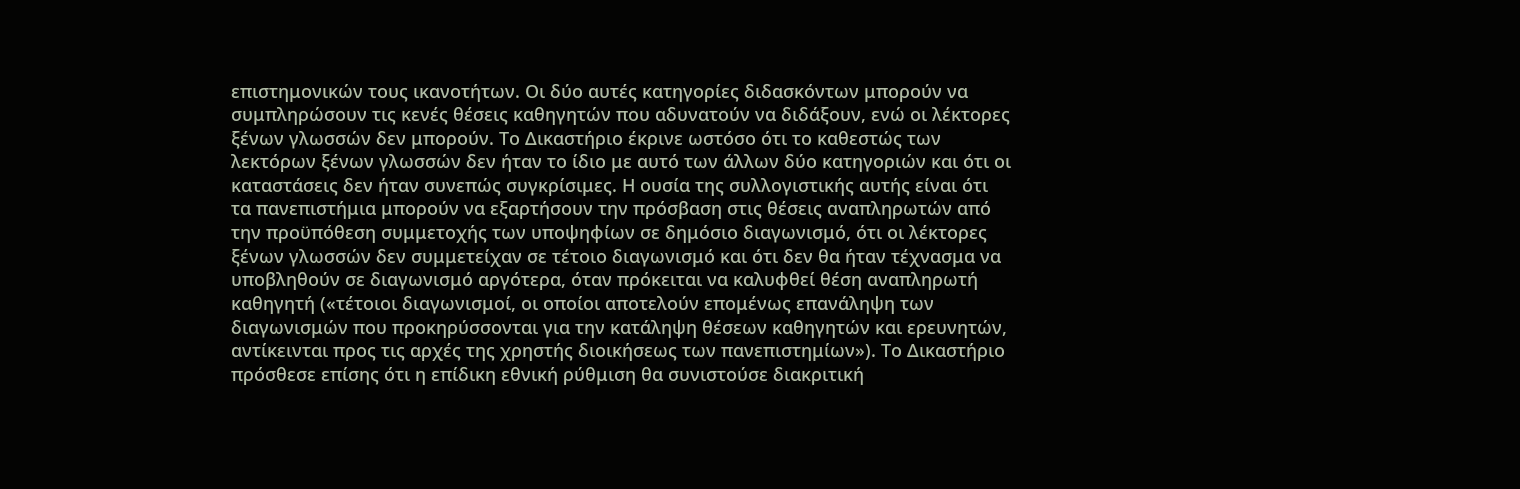επιστημονικών τους ικανοτήτων. Οι δύο αυτές κατηγορίες διδασκόντων μπορούν να συμπληρώσουν τις κενές θέσεις καθηγητών που αδυνατούν να διδάξουν, ενώ οι λέκτορες ξένων γλωσσών δεν μπορούν. Το Δικαστήριο έκρινε ωστόσο ότι το καθεστώς των λεκτόρων ξένων γλωσσών δεν ήταν το ίδιο με αυτό των άλλων δύο κατηγοριών και ότι οι καταστάσεις δεν ήταν συνεπώς συγκρίσιμες. Η ουσία της συλλογιστικής αυτής είναι ότι τα πανεπιστήμια μπορούν να εξαρτήσουν την πρόσβαση στις θέσεις αναπληρωτών από την προϋπόθεση συμμετοχής των υποψηφίων σε δημόσιο διαγωνισμό, ότι οι λέκτορες ξένων γλωσσών δεν συμμετείχαν σε τέτοιο διαγωνισμό και ότι δεν θα ήταν τέχνασμα να υποβληθούν σε διαγωνισμό αργότερα, όταν πρόκειται να καλυφθεί θέση αναπληρωτή καθηγητή («τέτοιοι διαγωνισμοί, οι οποίοι αποτελούν επομένως επανάληψη των διαγωνισμών που προκηρύσσονται για την κατάληψη θέσεων καθηγητών και ερευνητών, αντίκεινται προς τις αρχές της χρηστής διοικήσεως των πανεπιστημίων»). Το Δικαστήριο πρόσθεσε επίσης ότι η επίδικη εθνική ρύθμιση θα συνιστούσε διακριτική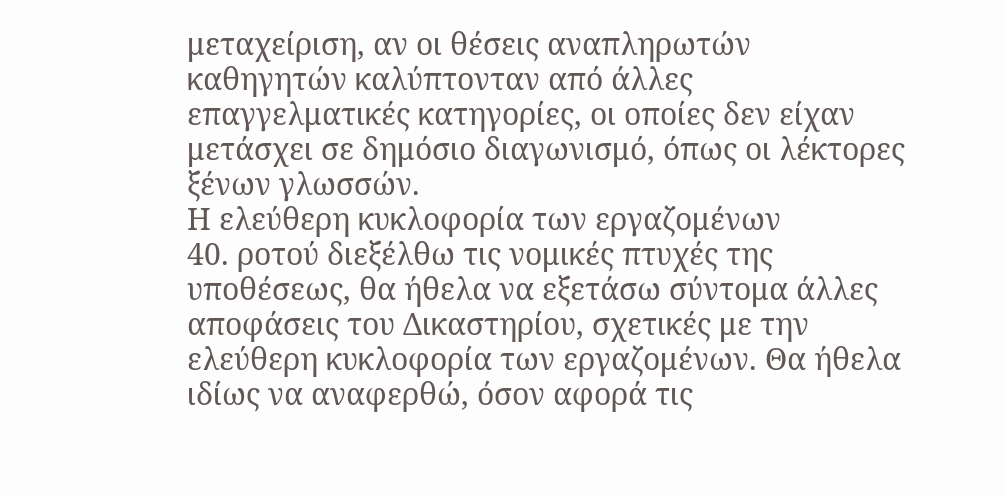μεταχείριση, αν οι θέσεις αναπληρωτών καθηγητών καλύπτονταν από άλλες επαγγελματικές κατηγορίες, οι οποίες δεν είχαν μετάσχει σε δημόσιο διαγωνισμό, όπως οι λέκτορες ξένων γλωσσών.
Η ελεύθερη κυκλοφορία των εργαζομένων
40. ροτού διεξέλθω τις νομικές πτυχές της υποθέσεως, θα ήθελα να εξετάσω σύντομα άλλες αποφάσεις του Δικαστηρίου, σχετικές με την ελεύθερη κυκλοφορία των εργαζομένων. Θα ήθελα ιδίως να αναφερθώ, όσον αφορά τις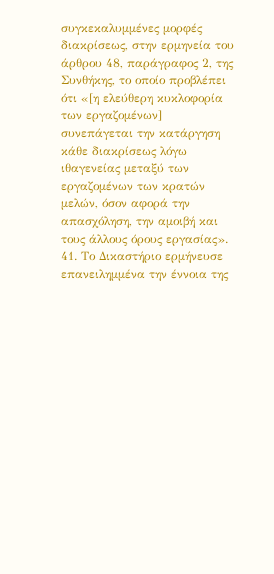συγκεκαλυμμένες μορφές διακρίσεως, στην ερμηνεία του άρθρου 48, παράγραφος 2, της Συνθήκης, το οποίο προβλέπει ότι «[η ελεύθερη κυκλοφορία των εργαζομένων] συνεπάγεται την κατάργηση κάθε διακρίσεως λόγω ιθαγενείας μεταξύ των εργαζομένων των κρατών μελών, όσον αφορά την απασχόληση, την αμοιβή και τους άλλους όρους εργασίας».
41. Το Δικαστήριο ερμήνευσε επανειλημμένα την έννοια της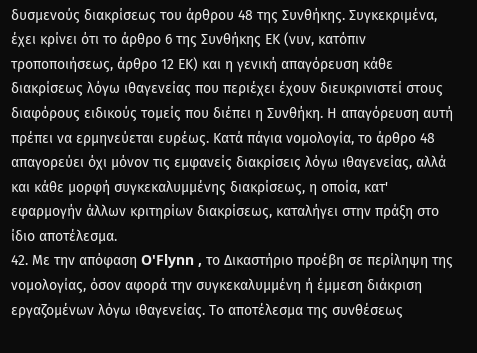δυσμενούς διακρίσεως του άρθρου 48 της Συνθήκης. Συγκεκριμένα, έχει κρίνει ότι το άρθρο 6 της Συνθήκης ΕΚ (νυν, κατόπιν τροποποιήσεως, άρθρο 12 ΕΚ) και η γενική απαγόρευση κάθε διακρίσεως λόγω ιθαγενείας που περιέχει έχουν διευκρινιστεί στους διαφόρους ειδικούς τομείς που διέπει η Συνθήκη. Η απαγόρευση αυτή πρέπει να ερμηνεύεται ευρέως. Κατά πάγια νομολογία, το άρθρο 48 απαγορεύει όχι μόνον τις εμφανείς διακρίσεις λόγω ιθαγενείας, αλλά και κάθε μορφή συγκεκαλυμμένης διακρίσεως, η οποία, κατ' εφαρμογήν άλλων κριτηρίων διακρίσεως, καταλήγει στην πράξη στο ίδιο αποτέλεσμα.
42. Με την απόφαση O'Flynn , το Δικαστήριο προέβη σε περίληψη της νομολογίας, όσον αφορά την συγκεκαλυμμένη ή έμμεση διάκριση εργαζομένων λόγω ιθαγενείας. Το αποτέλεσμα της συνθέσεως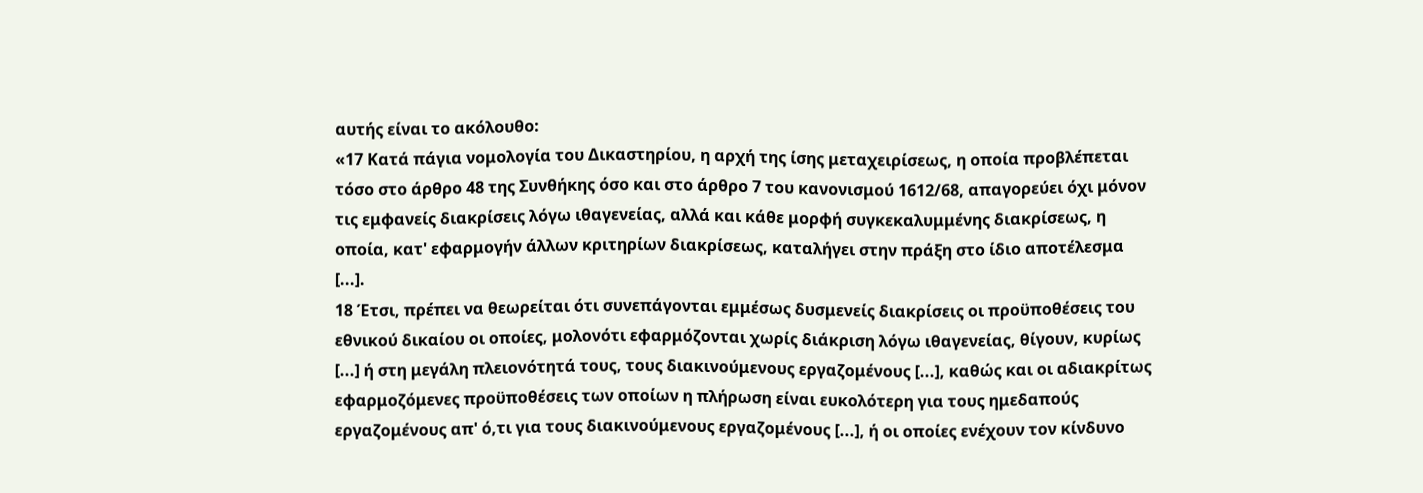αυτής είναι το ακόλουθο:
«17 Κατά πάγια νομολογία του Δικαστηρίου, η αρχή της ίσης μεταχειρίσεως, η οποία προβλέπεται τόσο στο άρθρο 48 της Συνθήκης όσο και στο άρθρο 7 του κανονισμού 1612/68, απαγορεύει όχι μόνον τις εμφανείς διακρίσεις λόγω ιθαγενείας, αλλά και κάθε μορφή συγκεκαλυμμένης διακρίσεως, η οποία, κατ' εφαρμογήν άλλων κριτηρίων διακρίσεως, καταλήγει στην πράξη στο ίδιο αποτέλεσμα [...].
18 Έτσι, πρέπει να θεωρείται ότι συνεπάγονται εμμέσως δυσμενείς διακρίσεις οι προϋποθέσεις του εθνικού δικαίου οι οποίες, μολονότι εφαρμόζονται χωρίς διάκριση λόγω ιθαγενείας, θίγουν, κυρίως [...] ή στη μεγάλη πλειονότητά τους, τους διακινούμενους εργαζομένους [...], καθώς και οι αδιακρίτως εφαρμοζόμενες προϋποθέσεις των οποίων η πλήρωση είναι ευκολότερη για τους ημεδαπούς εργαζομένους απ' ό,τι για τους διακινούμενους εργαζομένους [...], ή οι οποίες ενέχουν τον κίνδυνο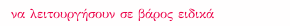να λειτουργήσουν σε βάρος ειδικά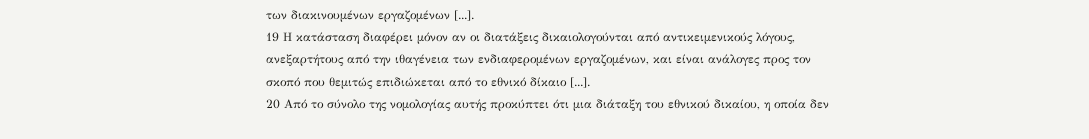των διακινουμένων εργαζομένων [...].
19 Η κατάσταση διαφέρει μόνον αν οι διατάξεις δικαιολογούνται από αντικειμενικούς λόγους, ανεξαρτήτους από την ιθαγένεια των ενδιαφερομένων εργαζομένων, και είναι ανάλογες προς τον σκοπό που θεμιτώς επιδιώκεται από το εθνικό δίκαιο [...].
20 Από το σύνολο της νομολογίας αυτής προκύπτει ότι μια διάταξη του εθνικού δικαίου, η οποία δεν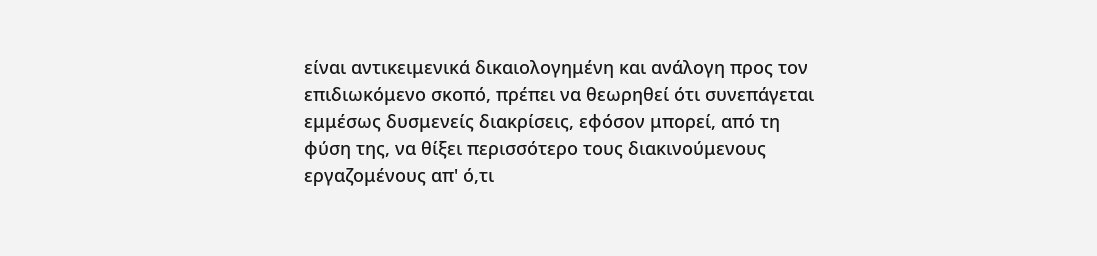είναι αντικειμενικά δικαιολογημένη και ανάλογη προς τον επιδιωκόμενο σκοπό, πρέπει να θεωρηθεί ότι συνεπάγεται εμμέσως δυσμενείς διακρίσεις, εφόσον μπορεί, από τη φύση της, να θίξει περισσότερο τους διακινούμενους εργαζομένους απ' ό,τι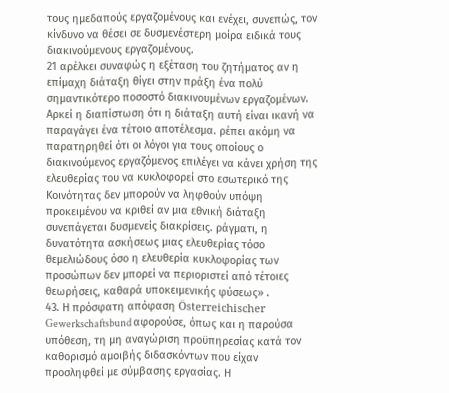τους ημεδαπούς εργαζομένους και ενέχει, συνεπώς, τον κίνδυνο να θέσει σε δυσμενέστερη μοίρα ειδικά τους διακινούμενους εργαζομένους.
21 αρέλκει συναφώς η εξέταση του ζητήματος αν η επίμαχη διάταξη θίγει στην πράξη ένα πολύ σημαντικότερο ποσοστό διακινουμένων εργαζομένων. Αρκεί η διαπίστωση ότι η διάταξη αυτή είναι ικανή να παραγάγει ένα τέτοιο αποτέλεσμα. ρέπει ακόμη να παρατηρηθεί ότι οι λόγοι για τους οποίους ο διακινούμενος εργαζόμενος επιλέγει να κάνει χρήση της ελευθερίας του να κυκλοφορεί στο εσωτερικό της Κοινότητας δεν μπορούν να ληφθούν υπόψη προκειμένου να κριθεί αν μια εθνική διάταξη συνεπάγεται δυσμενείς διακρίσεις. ράγματι, η δυνατότητα ασκήσεως μιας ελευθερίας τόσο θεμελιώδους όσο η ελευθερία κυκλοφορίας των προσώπων δεν μπορεί να περιοριστεί από τέτοιες θεωρήσεις, καθαρά υποκειμενικής φύσεως» .
43. Η πρόσφατη απόφαση Österreichischer Gewerkschaftsbund αφορούσε, όπως και η παρούσα υπόθεση, τη μη αναγώριση προϋπηρεσίας κατά τον καθορισμό αμοιβής διδασκόντων που είχαν προσληφθεί με σύμβασης εργασίας. Η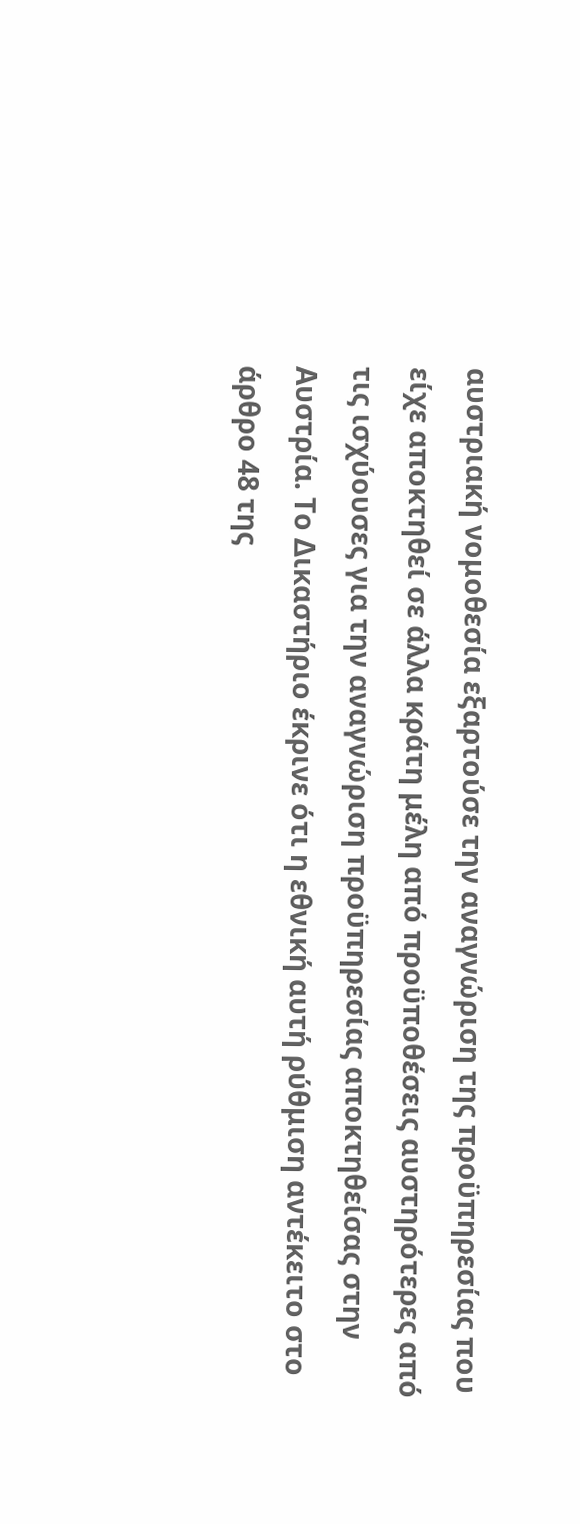αυστριακή νομοθεσία εξαρτούσε την αναγνώριση της προϋπηρεσίας που είχε αποκτηθεί σε άλλα κράτη μέλη από προϋποθέσεις αυστηρότερες από τις ισχύουσες για την αναγνώριση προϋπηρεσίας αποκτηθείσας στην Αυστρία. Το Δικαστήριο έκρινε ότι η εθνική αυτή ρύθμιση αντέκειτο στο άρθρο 48 της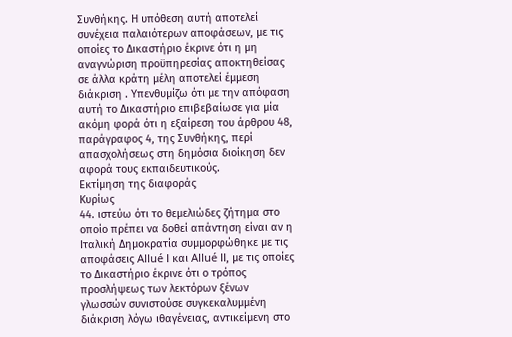Συνθήκης. Η υπόθεση αυτή αποτελεί συνέχεια παλαιότερων αποφάσεων, με τις οποίες το Δικαστήριο έκρινε ότι η μη αναγνώριση προϋπηρεσίας αποκτηθείσας σε άλλα κράτη μέλη αποτελεί έμμεση διάκριση . Υπενθυμίζω ότι με την απόφαση αυτή το Δικαστήριο επιβεβαίωσε για μία ακόμη φορά ότι η εξαίρεση του άρθρου 48, παράγραφος 4, της Συνθήκης, περί απασχολήσεως στη δημόσια διοίκηση δεν αφορά τους εκπαιδευτικούς.
Εκτίμηση της διαφοράς
Κυρίως
44. ιστεύω ότι το θεμελιώδες ζήτημα στο οποίο πρέπει να δοθεί απάντηση είναι αν η Ιταλική Δημοκρατία συμμορφώθηκε με τις αποφάσεις Allué Ι και Allué ΙΙ, με τις οποίες το Δικαστήριο έκρινε ότι ο τρόπος προσλήψεως των λεκτόρων ξένων γλωσσών συνιστούσε συγκεκαλυμμένη διάκριση λόγω ιθαγένειας, αντικείμενη στο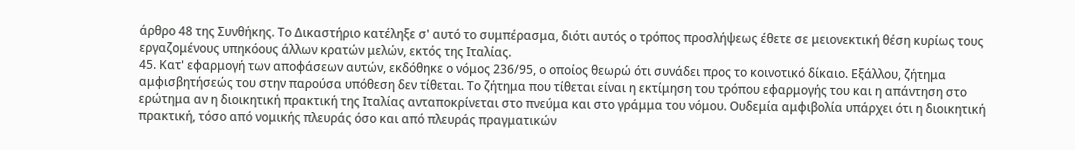άρθρο 48 της Συνθήκης. Το Δικαστήριο κατέληξε σ' αυτό το συμπέρασμα, διότι αυτός ο τρόπος προσλήψεως έθετε σε μειονεκτική θέση κυρίως τους εργαζομένους υπηκόους άλλων κρατών μελών, εκτός της Ιταλίας.
45. Κατ' εφαρμογή των αποφάσεων αυτών, εκδόθηκε ο νόμος 236/95, ο οποίος θεωρώ ότι συνάδει προς το κοινοτικό δίκαιο. Εξάλλου, ζήτημα αμφισβητήσεώς του στην παρούσα υπόθεση δεν τίθεται. Το ζήτημα που τίθεται είναι η εκτίμηση του τρόπου εφαρμογής του και η απάντηση στο ερώτημα αν η διοικητική πρακτική της Ιταλίας ανταποκρίνεται στο πνεύμα και στο γράμμα του νόμου. Ουδεμία αμφιβολία υπάρχει ότι η διοικητική πρακτική, τόσο από νομικής πλευράς όσο και από πλευράς πραγματικών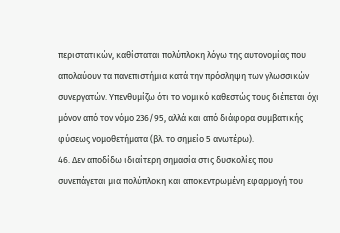περιστατικών, καθίσταται πολύπλοκη λόγω της αυτονομίας που απολαύουν τα πανεπιστήμια κατά την πρόσληψη των γλωσσικών συνεργατών. Υπενθυμίζω ότι το νομικό καθεστώς τους διέπεται όχι μόνον από τον νόμο 236/95, αλλά και από διάφορα συμβατικής φύσεως νομοθετήματα (βλ. το σημείο 5 ανωτέρω).
46. Δεν αποδίδω ιδιαίτερη σημασία στις δυσκολίες που συνεπάγεται μια πολύπλοκη και αποκεντρωμένη εφαρμογή του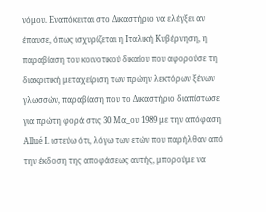νόμου. Εναπόκειται στο Δικαστήριο να ελέγξει αν έπαυσε, όπως ισχυρίζεται η Ιταλική Κυβέρνηση, η παραβίαση του κοινοτικού δικαίου που αφορούσε τη διακριτική μεταχείριση των πρώην λεκτόρων ξένων γλωσσών, παραβίαση που το Δικαστήριο διαπίστωσε για πρώτη φορά στις 30 Μα_ου 1989 με την απόφαση Allué Ι. ιστεύω ότι, λόγω των ετών που παρήλθαν από την έκδοση της αποφάσεως αυτής, μπορούμε να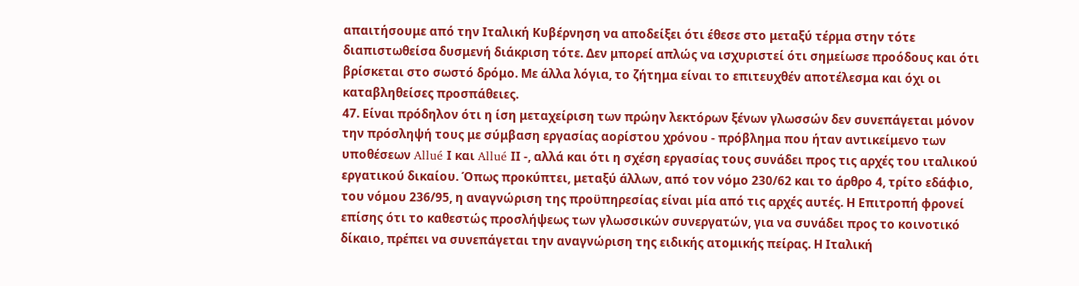απαιτήσουμε από την Ιταλική Κυβέρνηση να αποδείξει ότι έθεσε στο μεταξύ τέρμα στην τότε διαπιστωθείσα δυσμενή διάκριση τότε. Δεν μπορεί απλώς να ισχυριστεί ότι σημείωσε προόδους και ότι βρίσκεται στο σωστό δρόμο. Με άλλα λόγια, το ζήτημα είναι το επιτευχθέν αποτέλεσμα και όχι οι καταβληθείσες προσπάθειες.
47. Είναι πρόδηλον ότι η ίση μεταχείριση των πρώην λεκτόρων ξένων γλωσσών δεν συνεπάγεται μόνον την πρόσληψή τους με σύμβαση εργασίας αορίστου χρόνου - πρόβλημα που ήταν αντικείμενο των υποθέσεων Allué Ι και Allué ΙΙ -, αλλά και ότι η σχέση εργασίας τους συνάδει προς τις αρχές του ιταλικού εργατικού δικαίου. Όπως προκύπτει, μεταξύ άλλων, από τον νόμο 230/62 και το άρθρο 4, τρίτο εδάφιο, του νόμου 236/95, η αναγνώριση της προϋπηρεσίας είναι μία από τις αρχές αυτές. Η Επιτροπή φρονεί επίσης ότι το καθεστώς προσλήψεως των γλωσσικών συνεργατών, για να συνάδει προς το κοινοτικό δίκαιο, πρέπει να συνεπάγεται την αναγνώριση της ειδικής ατομικής πείρας. Η Ιταλική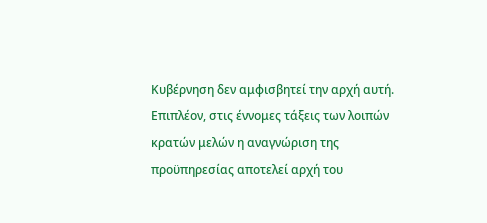Κυβέρνηση δεν αμφισβητεί την αρχή αυτή. Επιπλέον, στις έννομες τάξεις των λοιπών κρατών μελών η αναγνώριση της προϋπηρεσίας αποτελεί αρχή του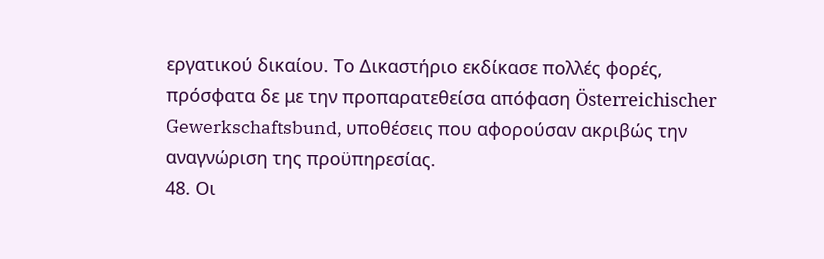εργατικού δικαίου. Το Δικαστήριο εκδίκασε πολλές φορές, πρόσφατα δε με την προπαρατεθείσα απόφαση Österreichischer Gewerkschaftsbund, υποθέσεις που αφορούσαν ακριβώς την αναγνώριση της προϋπηρεσίας.
48. Οι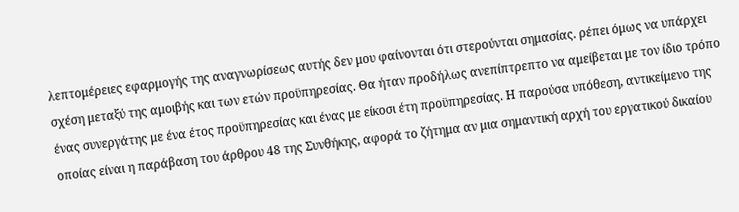λεπτομέρειες εφαρμογής της αναγνωρίσεως αυτής δεν μου φαίνονται ότι στερούνται σημασίας. ρέπει όμως να υπάρχει σχέση μεταξύ της αμοιβής και των ετών προϋπηρεσίας. Θα ήταν προδήλως ανεπίπτρεπτο να αμείβεται με τον ίδιο τρόπο ένας συνεργάτης με ένα έτος προϋπηρεσίας και ένας με είκοσι έτη προϋπηρεσίας. Η παρούσα υπόθεση, αντικείμενο της οποίας είναι η παράβαση του άρθρου 48 της Συνθήκης, αφορά το ζήτημα αν μια σημαντική αρχή του εργατικού δικαίου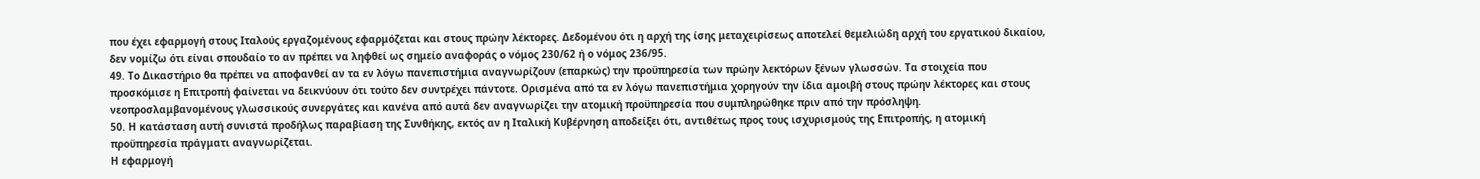που έχει εφαρμογή στους Ιταλούς εργαζομένους εφαρμόζεται και στους πρώην λέκτορες. Δεδομένου ότι η αρχή της ίσης μεταχειρίσεως αποτελεί θεμελιώδη αρχή του εργατικού δικαίου, δεν νομίζω ότι είναι σπουδαίο το αν πρέπει να ληφθεί ως σημείο αναφοράς ο νόμος 230/62 ή ο νόμος 236/95.
49. Το Δικαστήριο θα πρέπει να αποφανθεί αν τα εν λόγω πανεπιστήμια αναγνωρίζουν (επαρκώς) την προϋπηρεσία των πρώην λεκτόρων ξένων γλωσσών. Τα στοιχεία που προσκόμισε η Επιτροπή φαίνεται να δεικνύουν ότι τούτο δεν συντρέχει πάντοτε. Ορισμένα από τα εν λόγω πανεπιστήμια χορηγούν την ίδια αμοιβή στους πρώην λέκτορες και στους νεοπροσλαμβανομένους γλωσσικούς συνεργάτες και κανένα από αυτά δεν αναγνωρίζει την ατομική προϋπηρεσία που συμπληρώθηκε πριν από την πρόσληψη.
50. Η κατάσταση αυτή συνιστά προδήλως παραβίαση της Συνθήκης, εκτός αν η Ιταλική Κυβέρνηση αποδείξει ότι, αντιθέτως προς τους ισχυρισμούς της Επιτροπής, η ατομική προϋπηρεσία πράγματι αναγνωρίζεται.
Η εφαρμογή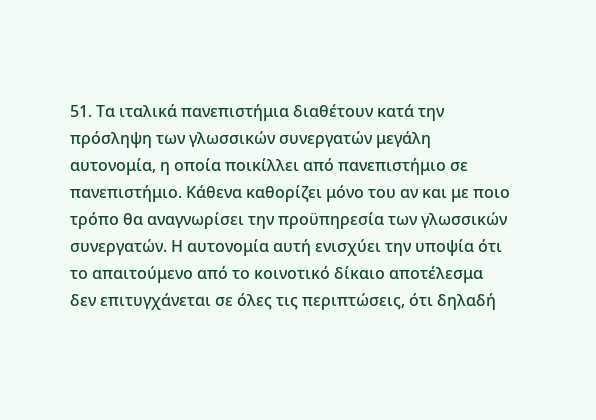51. Τα ιταλικά πανεπιστήμια διαθέτουν κατά την πρόσληψη των γλωσσικών συνεργατών μεγάλη αυτονομία, η οποία ποικίλλει από πανεπιστήμιο σε πανεπιστήμιο. Κάθενα καθορίζει μόνο του αν και με ποιο τρόπο θα αναγνωρίσει την προϋπηρεσία των γλωσσικών συνεργατών. Η αυτονομία αυτή ενισχύει την υποψία ότι το απαιτούμενο από το κοινοτικό δίκαιο αποτέλεσμα δεν επιτυγχάνεται σε όλες τις περιπτώσεις, ότι δηλαδή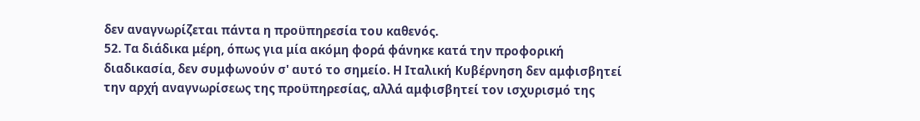δεν αναγνωρίζεται πάντα η προϋπηρεσία του καθενός.
52. Τα διάδικα μέρη, όπως για μία ακόμη φορά φάνηκε κατά την προφορική διαδικασία, δεν συμφωνούν σ' αυτό το σημείο. Η Ιταλική Κυβέρνηση δεν αμφισβητεί την αρχή αναγνωρίσεως της προϋπηρεσίας, αλλά αμφισβητεί τον ισχυρισμό της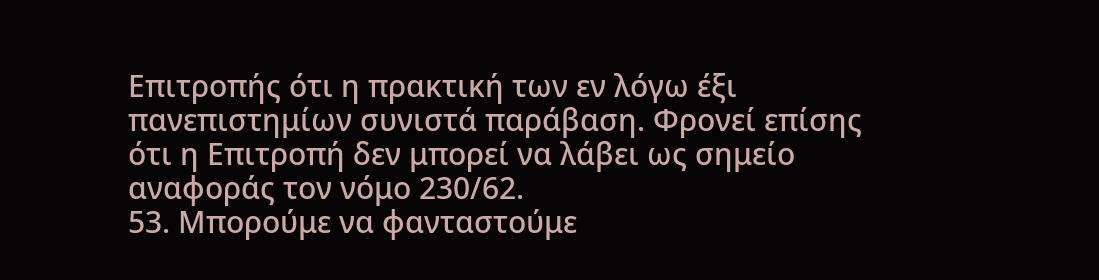Επιτροπής ότι η πρακτική των εν λόγω έξι πανεπιστημίων συνιστά παράβαση. Φρονεί επίσης ότι η Επιτροπή δεν μπορεί να λάβει ως σημείο αναφοράς τον νόμο 230/62.
53. Μπορούμε να φανταστούμε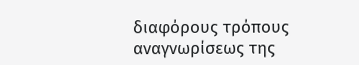διαφόρους τρόπους αναγνωρίσεως της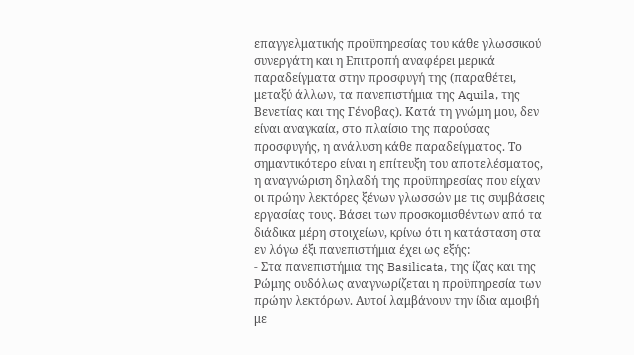επαγγελματικής προϋπηρεσίας του κάθε γλωσσικού συνεργάτη και η Επιτροπή αναφέρει μερικά παραδείγματα στην προσφυγή της (παραθέτει, μεταξύ άλλων, τα πανεπιστήμια της Aquila, της Βενετίας και της Γένοβας). Κατά τη γνώμη μου, δεν είναι αναγκαία, στο πλαίσιο της παρούσας προσφυγής, η ανάλυση κάθε παραδείγματος. Το σημαντικότερο είναι η επίτευξη του αποτελέσματος, η αναγνώριση δηλαδή της προϋπηρεσίας που είχαν οι πρώην λεκτόρες ξένων γλωσσών με τις συμβάσεις εργασίας τους. Βάσει των προσκομισθέντων από τα διάδικα μέρη στοιχείων, κρίνω ότι η κατάσταση στα εν λόγω έξι πανεπιστήμια έχει ως εξής:
- Στα πανεπιστήμια της Basilicata, της ίζας και της Ρώμης ουδόλως αναγνωρίζεται η προϋπηρεσία των πρώην λεκτόρων. Αυτοί λαμβάνουν την ίδια αμοιβή με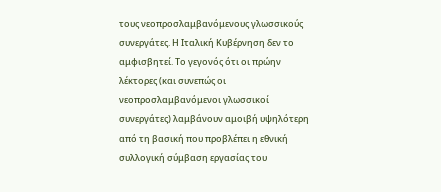τους νεοπροσλαμβανόμενους γλωσσικούς συνεργάτες. Η Ιταλική Κυβέρνηση δεν το αμφισβητεί. Το γεγονός ότι οι πρώην λέκτορες (και συνεπώς οι νεοπροσλαμβανόμενοι γλωσσικοί συνεργάτες) λαμβάνουν αμοιβή υψηλότερη από τη βασική που προβλέπει η εθνική συλλογική σύμβαση εργασίας του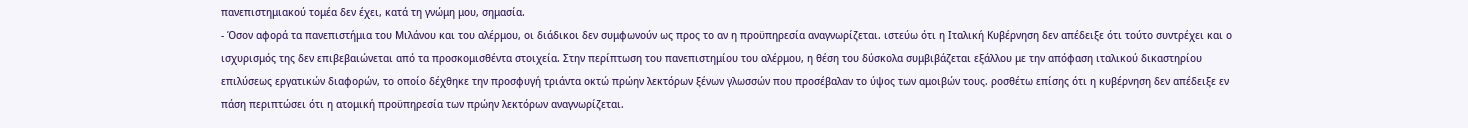πανεπιστημιακού τομέα δεν έχει, κατά τη γνώμη μου, σημασία.
- Όσον αφορά τα πανεπιστήμια του Μιλάνου και του αλέρμου, οι διάδικοι δεν συμφωνούν ως προς το αν η προϋπηρεσία αναγνωρίζεται. ιστεύω ότι η Ιταλική Κυβέρνηση δεν απέδειξε ότι τούτο συντρέχει και ο ισχυρισμός της δεν επιβεβαιώνεται από τα προσκομισθέντα στοιχεία. Στην περίπτωση του πανεπιστημίου του αλέρμου, η θέση του δύσκολα συμβιβάζεται εξάλλου με την απόφαση ιταλικού δικαστηρίου επιλύσεως εργατικών διαφορών, το οποίο δέχθηκε την προσφυγή τριάντα οκτώ πρώην λεκτόρων ξένων γλωσσών που προσέβαλαν το ύψος των αμοιβών τους. ροσθέτω επίσης ότι η κυβέρνηση δεν απέδειξε εν πάση περιπτώσει ότι η ατομική προϋπηρεσία των πρώην λεκτόρων αναγνωρίζεται.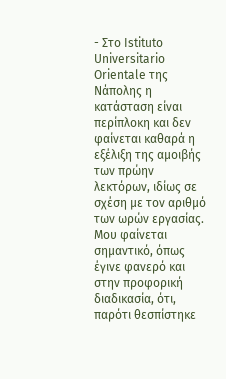- Στο Istituto Universitario Orientale της Νάπολης η κατάσταση είναι περίπλοκη και δεν φαίνεται καθαρά η εξέλιξη της αμοιβής των πρώην λεκτόρων, ιδίως σε σχέση με τον αριθμό των ωρών εργασίας. Μου φαίνεται σημαντικό, όπως έγινε φανερό και στην προφορική διαδικασία, ότι, παρότι θεσπίστηκε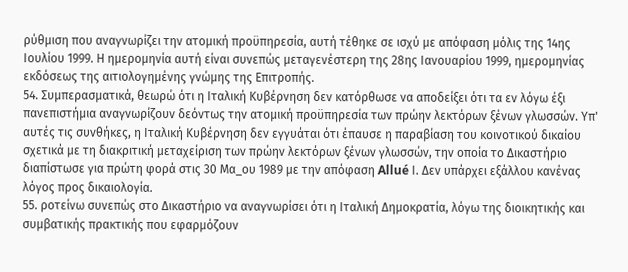ρύθμιση που αναγνωρίζει την ατομική προϋπηρεσία, αυτή τέθηκε σε ισχύ με απόφαση μόλις της 14ης Ιουλίου 1999. Η ημερομηνία αυτή είναι συνεπώς μεταγενέστερη της 28ης Ιανουαρίου 1999, ημερομηνίας εκδόσεως της αιτιολογημένης γνώμης της Επιτροπής.
54. Συμπερασματικά, θεωρώ ότι η Ιταλική Κυβέρνηση δεν κατόρθωσε να αποδείξει ότι τα εν λόγω έξι πανεπιστήμια αναγνωρίζουν δεόντως την ατομική προϋπηρεσία των πρώην λεκτόρων ξένων γλωσσών. Υπ' αυτές τις συνθήκες, η Ιταλική Κυβέρνηση δεν εγγυάται ότι έπαυσε η παραβίαση του κοινοτικού δικαίου σχετικά με τη διακριτική μεταχείριση των πρώην λεκτόρων ξένων γλωσσών, την οποία το Δικαστήριο διαπίστωσε για πρώτη φορά στις 30 Μα_ου 1989 με την απόφαση Allué Ι. Δεν υπάρχει εξάλλου κανένας λόγος προς δικαιολογία.
55. ροτείνω συνεπώς στο Δικαστήριο να αναγνωρίσει ότι η Ιταλική Δημοκρατία, λόγω της διοικητικής και συμβατικής πρακτικής που εφαρμόζουν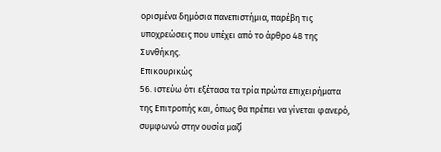ορισμένα δημόσια πανεπιστήμια, παρέβη τις υποχρεώσεις που υπέχει από το άρθρο 48 της Συνθήκης.
Επικουρικώς
56. ιστεύω ότι εξέτασα τα τρία πρώτα επιχειρήματα της Επιτροπής και, όπως θα πρέπει να γίνεται φανερό, συμφωνώ στην ουσία μαζί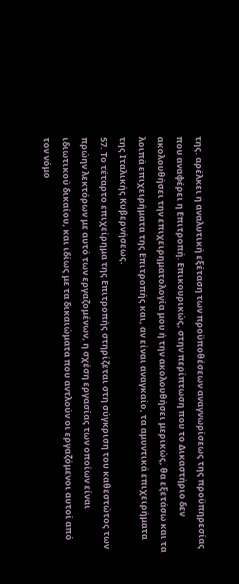της. αρέλκει η αναλυτική εξέταση των προϋποθέσεων αναγνωρίσεως της προϋπηρεσίας που αναφέρει η Επιτροπή. Επικουρικώς, στην περίπτωση που το Δικαστήριο δεν ακολουθήσει την επιχειρηματολογία μου ή την ακολουθήσει μερικώς, θα εξετάσω και τα λοιπά επιχειρήματα της Επιτροπής και, αν είναι αναγκαίο, τα αμυντικά επιχειρήματα της Ιταλικής Κυβερνήσεως.
57. Το τέταρτο επιχείρημα της Επιτροπής στηρίζεται στη σύγκριση του καθεστώτος των πρώην λεκτόρων με αυτό των εργαζομένων, η σχέση εργασίας των οποίων είναι ιδιωτικού δικαίου, και ιδίως με τα δικαιώματα που αντλούν οι εργαζόμενοι αυτοί από τον νόμο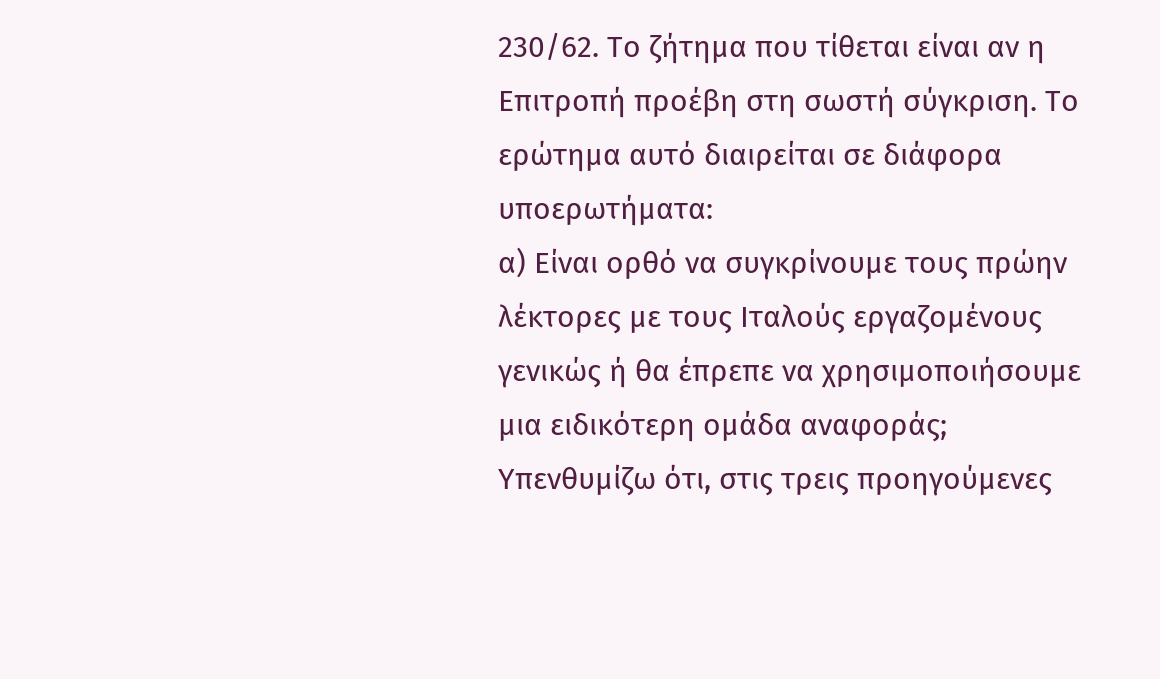230/62. Το ζήτημα που τίθεται είναι αν η Επιτροπή προέβη στη σωστή σύγκριση. Το ερώτημα αυτό διαιρείται σε διάφορα υποερωτήματα:
α) Είναι ορθό να συγκρίνουμε τους πρώην λέκτορες με τους Ιταλούς εργαζομένους γενικώς ή θα έπρεπε να χρησιμοποιήσουμε μια ειδικότερη ομάδα αναφοράς; Υπενθυμίζω ότι, στις τρεις προηγούμενες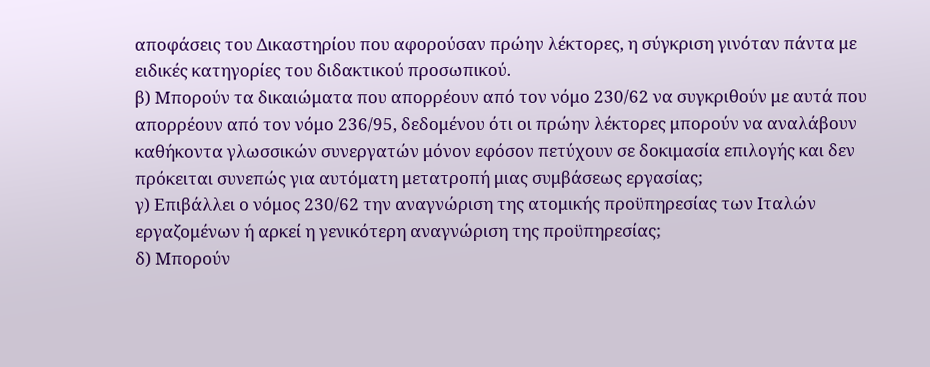αποφάσεις του Δικαστηρίου που αφορούσαν πρώην λέκτορες, η σύγκριση γινόταν πάντα με ειδικές κατηγορίες του διδακτικού προσωπικού.
β) Μπορούν τα δικαιώματα που απορρέουν από τον νόμο 230/62 να συγκριθούν με αυτά που απορρέουν από τον νόμο 236/95, δεδομένου ότι οι πρώην λέκτορες μπορούν να αναλάβουν καθήκοντα γλωσσικών συνεργατών μόνον εφόσον πετύχουν σε δοκιμασία επιλογής και δεν πρόκειται συνεπώς για αυτόματη μετατροπή μιας συμβάσεως εργασίας;
γ) Επιβάλλει ο νόμος 230/62 την αναγνώριση της ατομικής προϋπηρεσίας των Ιταλών εργαζομένων ή αρκεί η γενικότερη αναγνώριση της προϋπηρεσίας;
δ) Μπορούν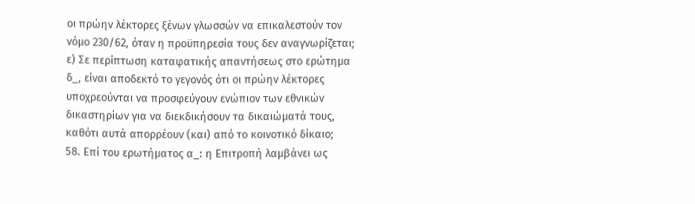οι πρώην λέκτορες ξένων γλωσσών να επικαλεστούν τον νόμο 230/62, όταν η προϋπηρεσία τους δεν αναγνωρίζεται;
ε) Σε περίπτωση καταφατικής απαντήσεως στο ερώτημα δ_, είναι αποδεκτό το γεγονός ότι οι πρώην λέκτορες υποχρεούνται να προσφεύγουν ενώπιον των εθνικών δικαστηρίων για να διεκδικήσουν τα δικαιώματά τους, καθότι αυτά απορρέουν (και) από το κοινοτικό δίκαιο;
58. Επί του ερωτήματος α_: η Επιτροπή λαμβάνει ως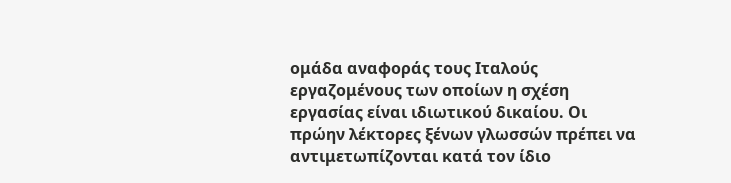ομάδα αναφοράς τους Ιταλούς εργαζομένους των οποίων η σχέση εργασίας είναι ιδιωτικού δικαίου. Οι πρώην λέκτορες ξένων γλωσσών πρέπει να αντιμετωπίζονται κατά τον ίδιο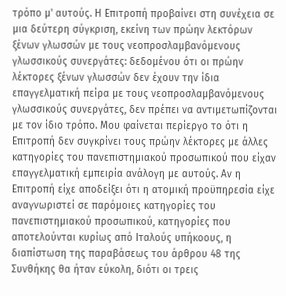τρόπο μ' αυτούς. Η Επιτροπή προβαίνει στη συνέχεια σε μια δεύτερη σύγκριση, εκείνη των πρώην λεκτόρων ξένων γλωσσών με τους νεοπροσλαμβανόμενους γλωσσικούς συνεργάτες: δεδομένου ότι οι πρώην λέκτορες ξένων γλωσσών δεν έχουν την ίδια επαγγελματική πείρα με τους νεοπροσλαμβανόμενους γλωσσικούς συνεργάτες, δεν πρέπει να αντιμετωπίζονται με τον ίδιο τρόπο. Μου φαίνεται περίεργο το ότι η Επιτροπή δεν συγκρίνει τους πρώην λέκτορες με άλλες κατηγορίες του πανεπιστημιακού προσωπικού που είχαν επαγγελματική εμπειρία ανάλογη με αυτούς. Αν η Επιτροπή είχε αποδείξει ότι η ατομική προϋπηρεσία είχε αναγνωριστεί σε παρόμοιες κατηγορίες του πανεπιστημιακού προσωπικού, κατηγορίες που αποτελούνται κυρίως από Ιταλούς υπήκοους, η διαπίστωση της παραβάσεως του άρθρου 48 της Συνθήκης θα ήταν εύκολη, διότι οι τρεις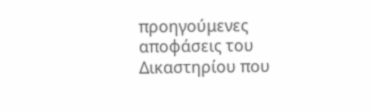προηγούμενες αποφάσεις του Δικαστηρίου που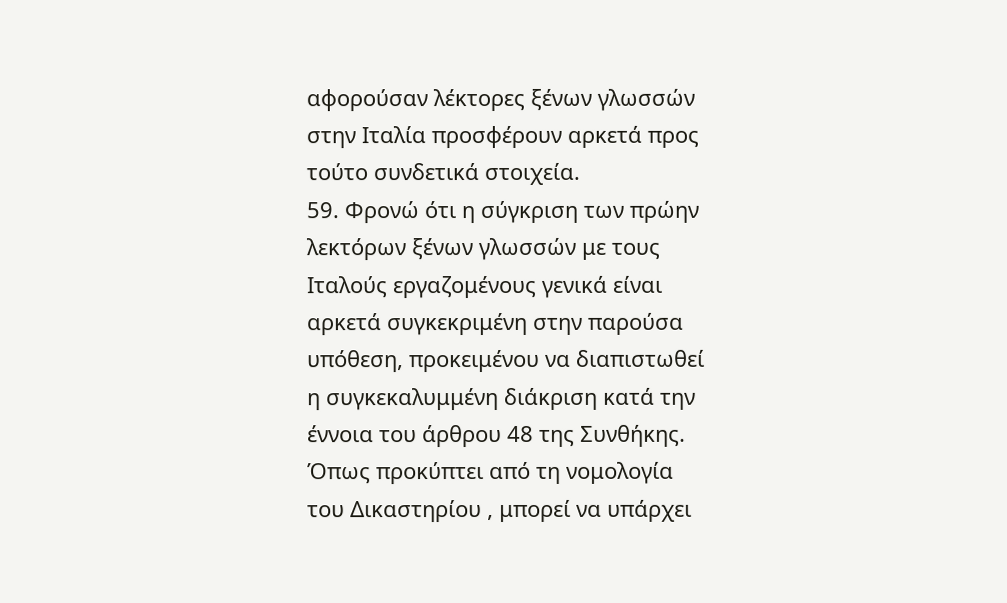αφορούσαν λέκτορες ξένων γλωσσών στην Ιταλία προσφέρουν αρκετά προς τούτο συνδετικά στοιχεία.
59. Φρονώ ότι η σύγκριση των πρώην λεκτόρων ξένων γλωσσών με τους Ιταλούς εργαζομένους γενικά είναι αρκετά συγκεκριμένη στην παρούσα υπόθεση, προκειμένου να διαπιστωθεί η συγκεκαλυμμένη διάκριση κατά την έννοια του άρθρου 48 της Συνθήκης. Όπως προκύπτει από τη νομολογία του Δικαστηρίου , μπορεί να υπάρχει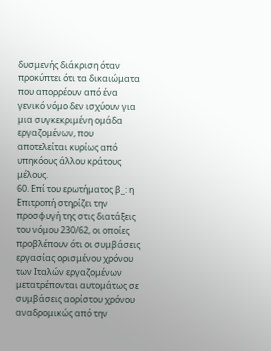δυσμενής διάκριση όταν προκύπτει ότι τα δικαιώματα που απορρέουν από ένα γενικό νόμο δεν ισχύουν για μια συγκεκριμένη ομάδα εργαζομένων, που αποτελείται κυρίως από υπηκόους άλλου κράτους μέλους.
60. Επί του ερωτήματος β_: η Επιτροπή στηρίζει την προσφυγή της στις διατάξεις του νόμου 230/62, οι οποίες προβλέπουν ότι οι συμβάσεις εργασίας ορισμένου χρόνου των Ιταλών εργαζομένων μετατρέπονται αυτομάτως σε συμβάσεις αορίστου χρόνου αναδρομικώς από την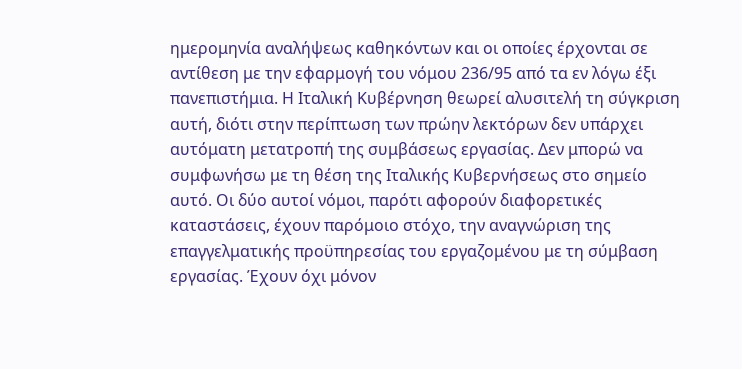ημερομηνία αναλήψεως καθηκόντων και οι οποίες έρχονται σε αντίθεση με την εφαρμογή του νόμου 236/95 από τα εν λόγω έξι πανεπιστήμια. Η Ιταλική Κυβέρνηση θεωρεί αλυσιτελή τη σύγκριση αυτή, διότι στην περίπτωση των πρώην λεκτόρων δεν υπάρχει αυτόματη μετατροπή της συμβάσεως εργασίας. Δεν μπορώ να συμφωνήσω με τη θέση της Ιταλικής Κυβερνήσεως στο σημείο αυτό. Οι δύο αυτοί νόμοι, παρότι αφορούν διαφορετικές καταστάσεις, έχουν παρόμοιο στόχο, την αναγνώριση της επαγγελματικής προϋπηρεσίας του εργαζομένου με τη σύμβαση εργασίας. Έχουν όχι μόνον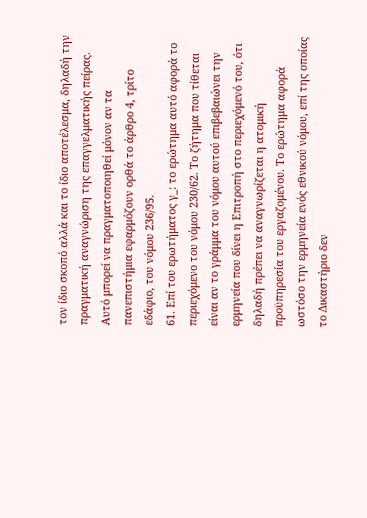τον ίδιο σκοπό αλλά και το ίδιο αποτέλεσμα, δηλαδή την πραγματική αναγνώριση της επαγγελματικής πείρας. Αυτό μπορεί να πραγματοποιηθεί μόνον αν τα πανεπιστήμια εφαρμόζουν ορθά το άρθρο 4, τρίτο εδάφιο, του νόμου 236/95.
61. Επί του ερωτήματος γ_: το ερώτημα αυτό αφορά το περιεχόμενο του νόμου 230/62. Το ζήτημα που τίθεται είναι αν το γράμμα του νόμου αυτού επιβεβαιώνει την ερμηνεία που δίνει η Επιτροπή στο περιεχόμενό του, ότι δηλαδή πρέπει να αναγνωρίζεται η ατομική προϋπηρεσία του εργαζομένου. Το ερώτημα αφορά ωστόσο την ερμηνεία ενός εθνικού νόμου, επί της οποίας το Δικαστήριο δεν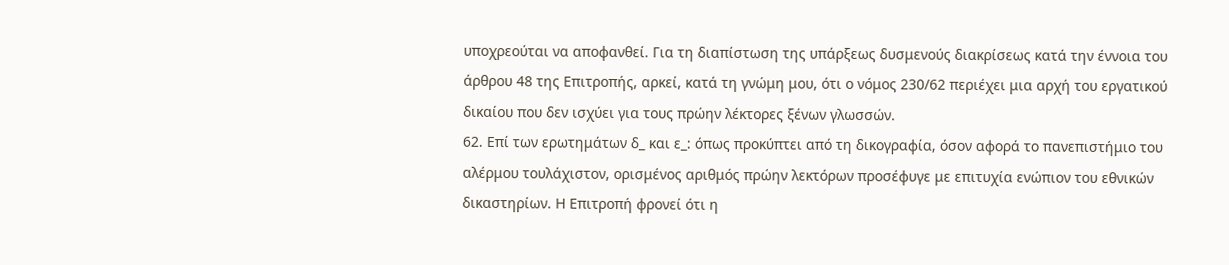υποχρεούται να αποφανθεί. Για τη διαπίστωση της υπάρξεως δυσμενούς διακρίσεως κατά την έννοια του άρθρου 48 της Επιτροπής, αρκεί, κατά τη γνώμη μου, ότι ο νόμος 230/62 περιέχει μια αρχή του εργατικού δικαίου που δεν ισχύει για τους πρώην λέκτορες ξένων γλωσσών.
62. Επί των ερωτημάτων δ_ και ε_: όπως προκύπτει από τη δικογραφία, όσον αφορά το πανεπιστήμιο του αλέρμου τουλάχιστον, ορισμένος αριθμός πρώην λεκτόρων προσέφυγε με επιτυχία ενώπιον του εθνικών δικαστηρίων. Η Επιτροπή φρονεί ότι η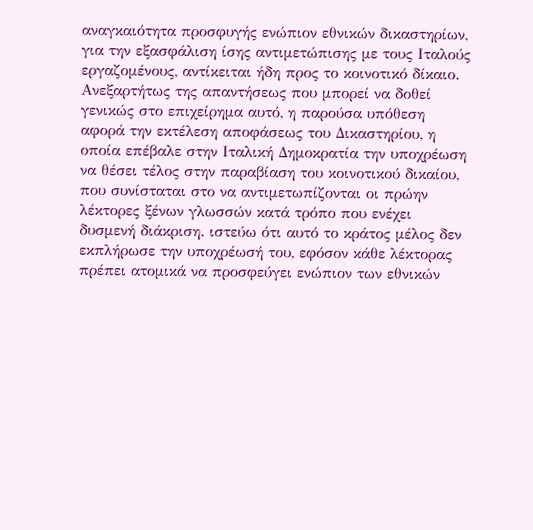αναγκαιότητα προσφυγής ενώπιον εθνικών δικαστηρίων, για την εξασφάλιση ίσης αντιμετώπισης με τους Ιταλούς εργαζομένους, αντίκειται ήδη προς το κοινοτικό δίκαιο. Ανεξαρτήτως της απαντήσεως που μπορεί να δοθεί γενικώς στο επιχείρημα αυτό, η παρούσα υπόθεση αφορά την εκτέλεση αποφάσεως του Δικαστηρίου, η οποία επέβαλε στην Ιταλική Δημοκρατία την υποχρέωση να θέσει τέλος στην παραβίαση του κοινοτικού δικαίου, που συνίσταται στο να αντιμετωπίζονται οι πρώην λέκτορες ξένων γλωσσών κατά τρόπο που ενέχει δυσμενή διάκριση. ιστεύω ότι αυτό το κράτος μέλος δεν εκπλήρωσε την υποχρέωσή του, εφόσον κάθε λέκτορας πρέπει ατομικά να προσφεύγει ενώπιον των εθνικών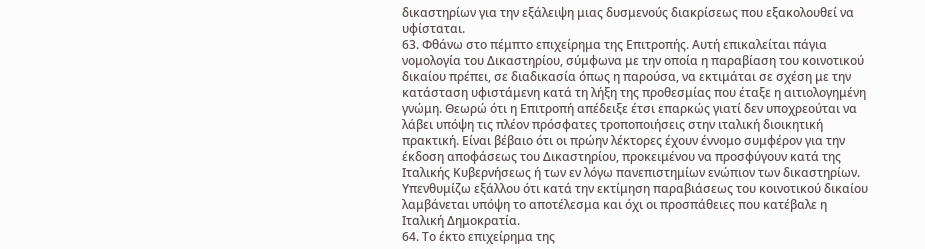δικαστηρίων για την εξάλειψη μιας δυσμενούς διακρίσεως που εξακολουθεί να υφίσταται.
63. Φθάνω στο πέμπτο επιχείρημα της Επιτροπής. Αυτή επικαλείται πάγια νομολογία του Δικαστηρίου, σύμφωνα με την οποία η παραβίαση του κοινοτικού δικαίου πρέπει, σε διαδικασία όπως η παρούσα, να εκτιμάται σε σχέση με την κατάσταση υφιστάμενη κατά τη λήξη της προθεσμίας που έταξε η αιτιολογημένη γνώμη. Θεωρώ ότι η Επιτροπή απέδειξε έτσι επαρκώς γιατί δεν υποχρεούται να λάβει υπόψη τις πλέον πρόσφατες τροποποιήσεις στην ιταλική διοικητική πρακτική. Είναι βέβαιο ότι οι πρώην λέκτορες έχουν έννομο συμφέρον για την έκδοση αποφάσεως του Δικαστηρίου, προκειμένου να προσφύγουν κατά της Ιταλικής Κυβερνήσεως ή των εν λόγω πανεπιστημίων ενώπιον των δικαστηρίων. Υπενθυμίζω εξάλλου ότι κατά την εκτίμηση παραβιάσεως του κοινοτικού δικαίου λαμβάνεται υπόψη το αποτέλεσμα και όχι οι προσπάθειες που κατέβαλε η Ιταλική Δημοκρατία.
64. Το έκτο επιχείρημα της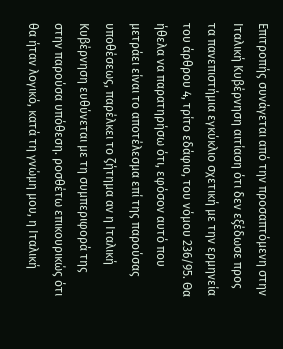Επιτροπής συνάγεται από την προσαπτόμενη στην Ιταλική Κυβέρνηση αιτίαση ότι δεν εξέδωσε προς τα πανεπιστήμια εγκύκλιο σχετική με την ερμηνεία του άρθρου 4, τρίτο εδάφιο, του νόμου 236/95. Θα ήθελα να παρατηρήσω ότι, εφόσον αυτό που μετράει είναι το αποτέλεσμα επί της παρούσας υποθέσεως, παρέλκει το ζήτημα αν η Ιταλική Κυβέρνηση ευθύνεται με τη συμπεριφορά της στην παρούσα υπόθεση. ροσθέτω επικουρικώς ότι θα ήταν λογικό, κατά τη γνώμη μου, η Ιταλική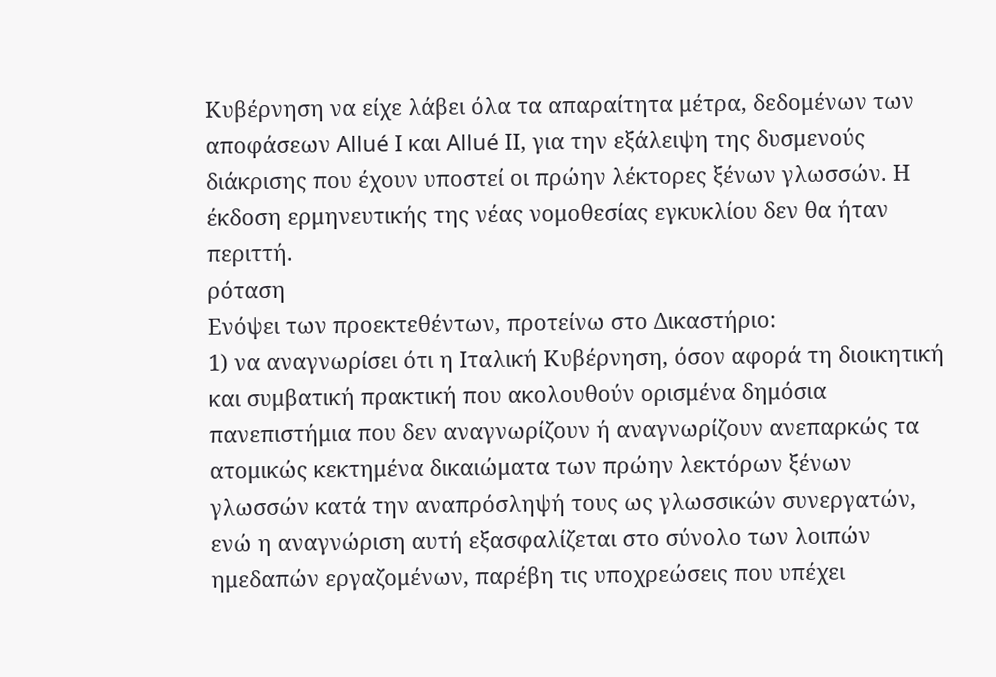Κυβέρνηση να είχε λάβει όλα τα απαραίτητα μέτρα, δεδομένων των αποφάσεων Allué Ι και Allué ΙΙ, για την εξάλειψη της δυσμενούς διάκρισης που έχουν υποστεί οι πρώην λέκτορες ξένων γλωσσών. Η έκδοση ερμηνευτικής της νέας νομοθεσίας εγκυκλίου δεν θα ήταν περιττή.
ρόταση
Ενόψει των προεκτεθέντων, προτείνω στο Δικαστήριο:
1) να αναγνωρίσει ότι η Ιταλική Κυβέρνηση, όσον αφορά τη διοικητική και συμβατική πρακτική που ακολουθούν ορισμένα δημόσια πανεπιστήμια που δεν αναγνωρίζουν ή αναγνωρίζουν ανεπαρκώς τα ατομικώς κεκτημένα δικαιώματα των πρώην λεκτόρων ξένων γλωσσών κατά την αναπρόσληψή τους ως γλωσσικών συνεργατών, ενώ η αναγνώριση αυτή εξασφαλίζεται στο σύνολο των λοιπών ημεδαπών εργαζομένων, παρέβη τις υποχρεώσεις που υπέχει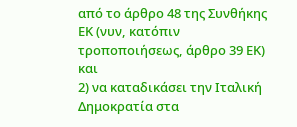από το άρθρο 48 της Συνθήκης ΕΚ (νυν, κατόπιν τροποποιήσεως, άρθρο 39 ΕΚ) και
2) να καταδικάσει την Ιταλική Δημοκρατία στα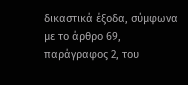δικαστικά έξοδα, σύμφωνα με το άρθρο 69, παράγραφος 2, του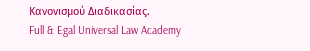Κανονισμού Διαδικασίας.
Full & Egal Universal Law Academy